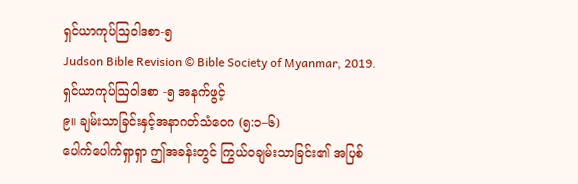ရှင်ယာကုပ်ဩဝါဒစာ-၅
Judson Bible Revision © Bible Society of Myanmar, 2019.
ရှင်ယာကုပ်ဩဝါဒစာ -၅ အနက်ဖွင့်
၉။ ချမ်းသာခြင်းနှင့်အနာဂတ်သံဝေဂ (၅:၁–၆)
ပေါက်ပေါက်ရှာရှာ ဤအခန်းတွင် ကြွယ်ဝချမ်းသာခြင်း၏ အပြစ်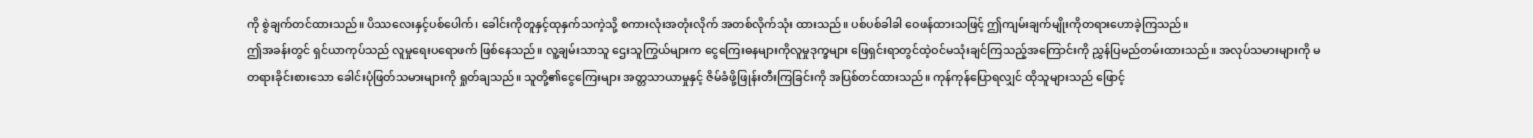ကို စွဲချက်တင်ထားသည်။ ပိဿလေးနှင့်ပစ်ပေါက်၊ ခေါင်းကိုတူနှင့်ထုနှက်သကဲ့သို့ စကားလုံးအတုံးလိုက် အတစ်လိုက်သုံး ထားသည်။ ပစ်ပစ်ခါခါ ဝေဖန်ထားသဖြင့် ဤကျမ်းချက်မျိုးကိုတရားဟောခဲ့ကြသည်။
ဤအခန်းတွင် ရှင်ယာကုပ်သည် လူမှုရေးပရောဖက် ဖြစ်နေသည်။ လူ့ချမ်းသာသူ ဌေးသူကြွယ်များက ငွေကြေးဓနများကိုလူမှုဒုက္ခများ ဖြေရှင်းရာတွင်ထဲ့ဝင်မသုံးချင်ကြသည့်အကြောင်းကို ညွှန်ပြမည်တမ်းထားသည်။ အလုပ်သမားများကို မတရားခိုင်းစားသော ခေါင်းပုံဖြတ်သမားများကို ရှုတ်ချသည်။ သူတို့၏ငွေကြေးများ အတ္တသာယာမှုနှင့် ဇိမ်ခံဖို့ဖြုန်းတီးကြခြင်းကို အပြစ်တင်ထားသည်။ ကုန်ကုန်ပြောရလျှင် ထိုသူများသည် ဖြောင့်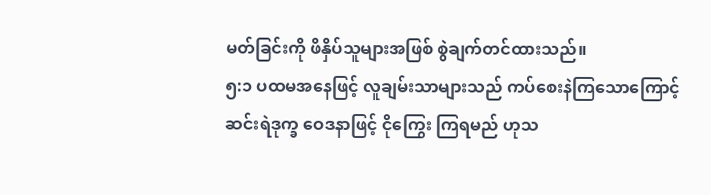မတ်ခြင်းကို ဖိနှိပ်သူများအဖြစ် စွဲချက်တင်ထားသည်။
၅:၁ ပထမအနေဖြင့် လူချမ်းသာများသည် ကပ်စေးနဲကြသောကြောင့် ဆင်းရဲဒုက္ခ ဝေဒနာဖြင့် ငိုကြွေး ကြရမည် ဟုသ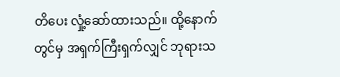တိပေး လှုံ့ဆော်ထားသည်။ ထို့နောက်တွင်မှ အရှက်ကြီးရှက်လျှင် ဘုရားသ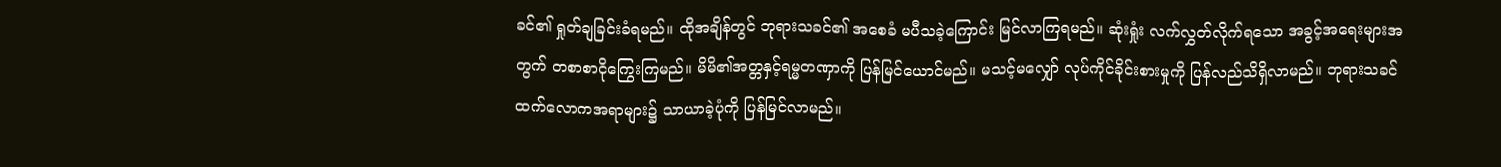ခင်၏ ရှုတ်ချခြင်းခံရမည်။ ထိုအချိန်တွင် ဘုရားသခင်၏ အစေခံ မပီသခဲ့ကြောင်း မြင်လာကြရမည်။ ဆုံးရှုံး လက်လွှတ်လိုက်ရသော အခွင့်အရေးများအတွက် တစာစာငိုကြွေးကြမည်။ မိမိ၏အတ္တနှင့်ရမ္မတဏှာကို ပြန်မြင်ယောင်မည်။ မသင့်မလျှော် လုပ်ကိုင်ခိုင်းစားမှုကို ပြန်လည်သိရှိလာမည်။ ဘုရားသခင် ထက်လောကအရာများ၌ သာယာခဲ့ပုံကို ပြန်မြင်လာမည်။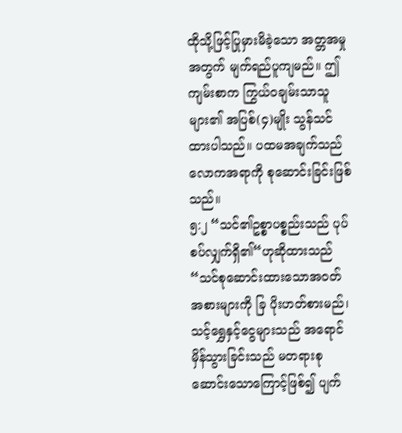ထိုသို့ဖြင့်ပြုမှားမိခဲ့သော အတ္တအမှုအတွက် မျက်ရည်ပူကျမည်။ ဤကျမ်းစာက ကြွယ်ဝချမ်းသာသူများ၏ အပြစ်(၄)မျိုး သွန်သင်ထားပါသည်။ ပထမအချက်သည် လောကအရာကို စုဆောင်းခြင်းဖြစ်သည်။
၅:၂ “သင်၏ဥစ္စာပစ္စည်းသည် ပုပ်စပ်လျှက်ရှိ၏“ဟုဆိုထားသည် “သင်စုဆောင်းထားသောအဝတ် အစားများကို ခြ ပိုးဟတ်စားမည်၊ သင့်ရွှေနှင့်ငွေများသည် အရောင်မှိန်သွားခြင်းသည် မတရားစု ဆောင်းသောကြောင့်ဖြစ်၍ ပျက်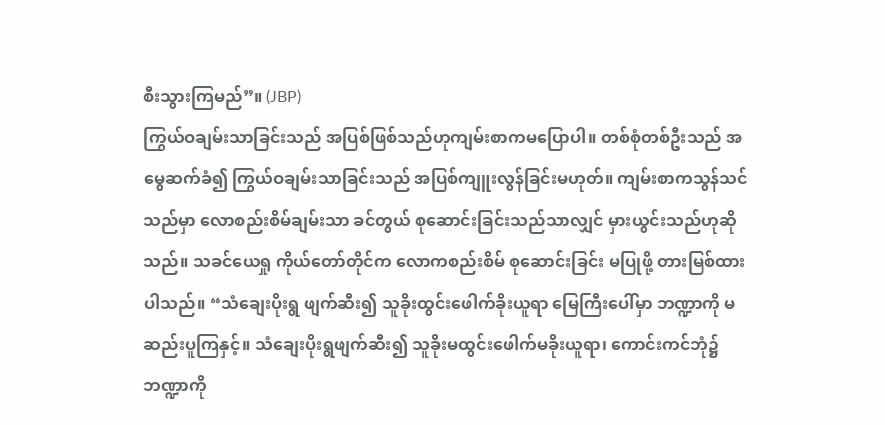စီးသွားကြမည်”။ (JBP)
ကြွယ်ဝချမ်းသာခြင်းသည် အပြစ်ဖြစ်သည်ဟုကျမ်းစာကမပြောပါ။ တစ်စုံတစ်ဦးသည် အမွေဆက်ခံ၍ ကြွယ်ဝချမ်းသာခြင်းသည် အပြစ်ကျူးလွန်ခြင်းမဟုတ်။ ကျမ်းစာကသွန်သင်သည်မှာ လောစည်းစိမ်ချမ်းသာ ခင်တွယ် စုဆောင်းခြင်းသည်သာလျှင် မှားယွင်းသည်ဟုဆိုသည်။ သခင်ယေရှု ကိုယ်တော်တိုင်က လောကစည်းစိမ် စုဆောင်းခြင်း မပြုဖို့ တားမြစ်ထားပါသည်။ “သံချေးပိုးရွ ဖျက်ဆီး၍ သူခိုးထွင်းဖေါက်ခိုးယူရာ မြေကြီးပေါ်မှာ ဘဏ္ဍာကို မဆည်းပူကြနှင့်။ သံချေးပိုးရွဖျက်ဆီး၍ သူခိုးမထွင်းဖေါက်မခိုးယူရာ၊ ကောင်းကင်ဘုံ၌ ဘဏ္ဍာကို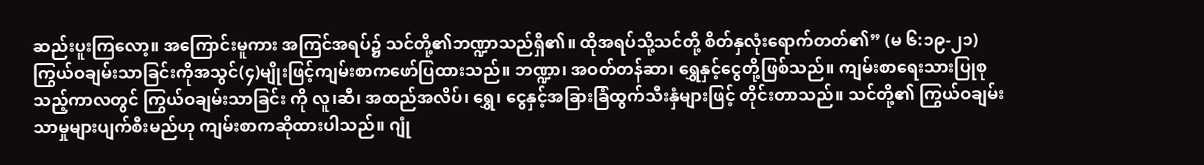ဆည်းပူးကြလော့။ အကြောင်းမူကား အကြင်အရပ်၌ သင်တို့၏ဘဏ္ဍာသည်ရှိ၏။ ထိုအရပ်သို့သင်တို့ စိတ်နှလုံးရောက်တတ်၏” (မ ၆:၁၉-၂၁)
ကြွယ်ဝချမ်းသာခြင်းကိုအသွင်(၄)မျိုးဖြင့်ကျမ်းစာကဖော်ပြထားသည်။ ဘဏ္ဍာ၊ အဝတ်တန်ဆာ၊ ရွှေနှင့်ငွေတို့ဖြစ်သည်။ ကျမ်းစာရေးသားပြုစုသည့်ကာလတွင် ကြွယ်ဝချမ်းသာခြင်း ကို လူ၊ဆီ၊ အထည်အလိပ်၊ ရွှေ၊ ငွေနှင့်အခြားခြံထွက်သီးနှံများဖြင့် တိုင်းတာသည်။ သင်တို့၏ ကြွယ်ဝချမ်းသာမှုများပျက်စီးမည်ဟု ကျမ်းစာကဆိုထားပါသည်။ ဂျုံ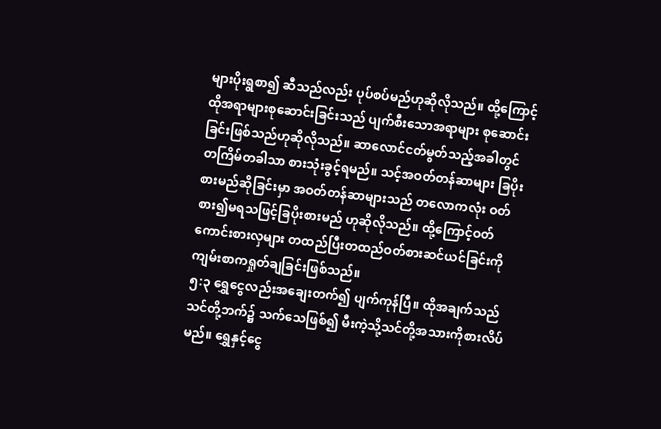များပိုးရွစာ၍ ဆီသည်လည်း ပုပ်စပ်မည်ဟုဆိုလိုသည်။ ထို့ကြောင့် ထိုအရာများစုဆောင်းခြင်းသည် ပျက်စီးသောအရာများ စုဆောင်းခြင်းဖြစ်သည်ဟုဆိုလိုသည်။ ဆာလောင်ငတ်မွတ်သည့်အခါတွင် တကြိမ်တခါသာ စားသုံးခွင့်ရမည်။ သင့်အဝတ်တန်ဆာများ ခြပိုးစားမည်ဆိုခြင်းမှာ အဝတ်တန်ဆာများသည် တလောကလုံး ဝတ်စား၍မရသဖြင့်ခြပိုးစားမည် ဟုဆိုလိုသည်။ ထို့ကြောင့်ဝတ်ကောင်းစားလှများ တထည်ပြီးတထည်ဝတ်စားဆင်ယင်ခြင်းကို ကျမ်းစာကရှုတ်ချခြင်းဖြစ်သည်။
၅:၃ ရွှေငွေလည်းအချေးတက်၍ ပျက်ကုန်ပြီ။ ထိုအချက်သည်သင်တို့ဘက်၌ သက်သေဖြစ်၍ မီးကဲ့သို့သင်တို့အသားကိုစားလိပ်မည်။ ရွှေနှင့်ငွေ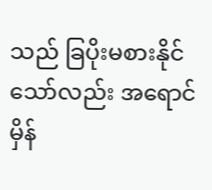သည် ခြပိုးမစားနိုင်သော်လည်း အရောင်မှိန်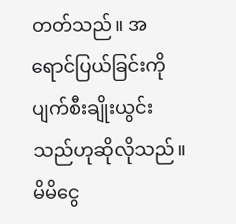တတ်သည်။ အရောင်ပြယ်ခြင်းကို ပျက်စီးချိုးယွင်းသည်ဟုဆိုလိုသည်။ မိမိငွေ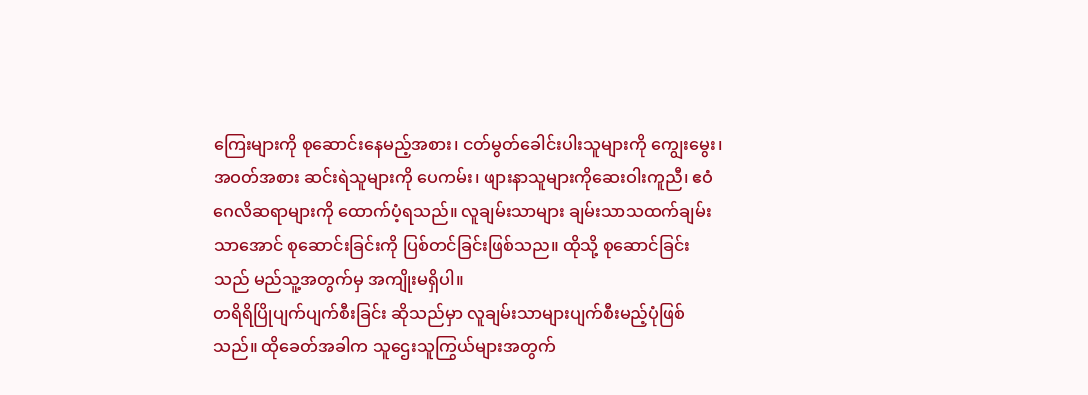ကြေးများကို စုဆောင်းနေမည့်အစား၊ ငတ်မွတ်ခေါင်းပါးသူများကို ကျွေးမွေး၊ အဝတ်အစား ဆင်းရဲသူများကို ပေကမ်း၊ ဖျားနာသူများကိုဆေးဝါးကူညီ၊ ဧဝံဂေလိဆရာများကို ထောက်ပံ့ရသည်။ လူချမ်းသာများ ချမ်းသာသထက်ချမ်းသာအောင် စုဆောင်းခြင်းကို ပြစ်တင်ခြင်းဖြစ်သည။ ထိုသို့ စုဆောင်ခြင်းသည် မည်သူ့အတွက်မှ အကျိုးမရှိပါ။
တရိရိပြိုပျက်ပျက်စီးခြင်း ဆိုသည်မှာ လူချမ်းသာများပျက်စီးမည့်ပုံဖြစ်သည်။ ထိုခေတ်အခါက သူဌေးသူကြွယ်များအတွက်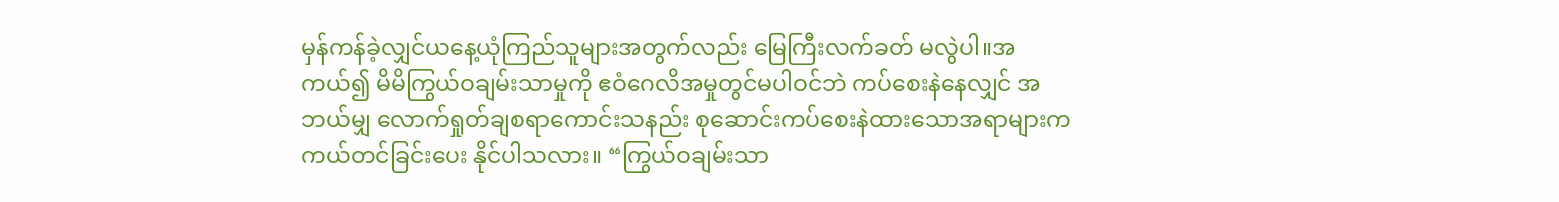မှန်ကန်ခဲ့လျှင်ယနေ့ယုံကြည်သူများအတွက်လည်း မြေကြီးလက်ခတ် မလွဲပါ။အကယ်၍ မိမိကြွယ်ဝချမ်းသာမှုကို ဧဝံဂေလိအမှုတွင်မပါဝင်ဘဲ ကပ်စေးနဲနေလျှင် အဘယ်မျှ လောက်ရှုတ်ချစရာကောင်းသနည်း စုဆောင်းကပ်စေးနဲထားသောအရာများက ကယ်တင်ခြင်းပေး နိုင်ပါသလား။ “ကြွယ်ဝချမ်းသာ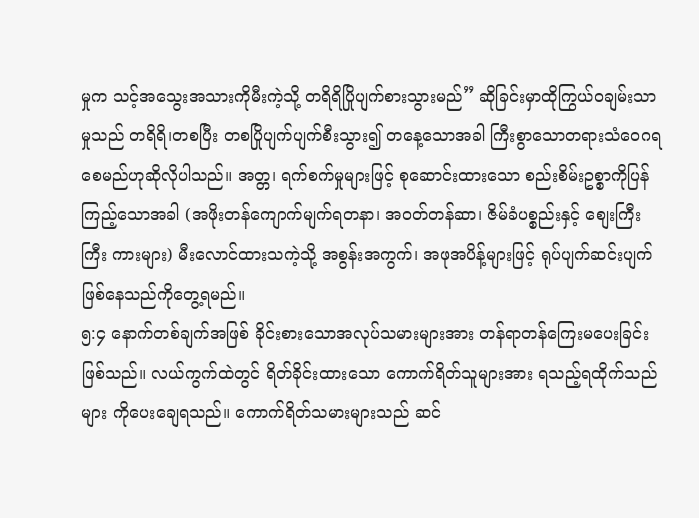မှုက သင့်အသွေးအသားကိုမီးကဲ့သို့ တရိရိပြိုပျက်စားသွားမည်” ဆိုခြင်းမှာထိုကြွယ်ဝချမ်းသာမှုသည် တရိရိ၊တစပြီး တစပြိုပျက်ပျက်စီးသွား၍ တနေ့သောအခါ ကြီးစွာသောတရားသံဝေဂရစေမည်ဟုဆိုလိုပါသည်။ အတ္တ၊ ရက်စက်မှုများဖြင့် စုဆောင်းထားသော စည်းစိမ်းဥစ္စာကိုပြန်ကြည့်သောအခါ (အဖိုးတန်ကျောက်မျက်ရတနာ၊ အဝတ်တန်ဆာ၊ ဇိမ်ခံပစ္စည်းနှင့် စျေးကြီးကြီး ကားများ) မီးလောင်ထားသကဲ့သို့ အစွန်းအကွက်၊ အဖုအပိန့်များဖြင့် ရုပ်ပျက်ဆင်းပျက် ဖြစ်နေသည်ကိုတွေ့ရမည်။
၅:၄ နောက်တစ်ချက်အဖြစ် ခိုင်းစားသောအလုပ်သမားများအား တန်ရာတန်ကြေးမပေးခြင်း ဖြစ်သည်။ လယ်ကွက်ထဲတွင် ရိတ်ခိုင်းထားသော ကောက်ရိတ်သူများအား ရသည့်ရထိုက်သည်များ ကိုပေးချေရသည်။ ကောက်ရိတ်သမားများသည် ဆင်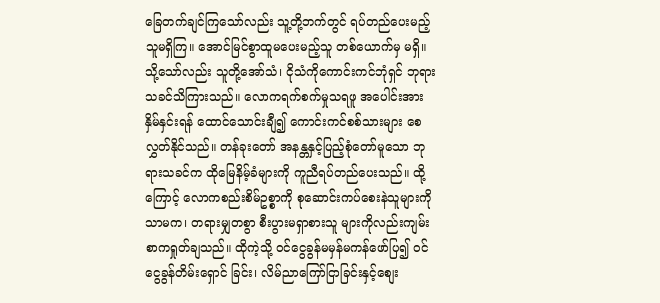ခြေတက်ချင်ကြသော်လည်း သူ့တို့ဘက်တွင် ရပ်တည်ပေးမည့်သူမရှိကြ။ အောင်မြင်စွာထူမပေးမည့်သူ တစ်ယောက်မှ မရှိ။ သို့သော်လည်း သူတို့အော်သံ၊ ငိုသံကိုကောင်းကင်ဘုံရှင် ဘုရားသခင်သိကြားသည်။ လောကရက်စက်မှုသရဖူ အပေါင်းအား နှိမ်နှင်းရန် ထောင်သောင်းချီ၍ ကောင်းကင်စစ်သားများ စေလွှတ်နိုင်သည်။ တန်ခုးတော် အနန္တနှင့်ပြည့်စုံတော်မူသော ဘုရားသခင်က ထိုမြေနိမ့်ခံများကို ကူညီရပ်တည်ပေးသည်။ ထို့ကြောင့် လောကစည်းစိမ်ဥစ္စာကို စုဆောင်းကပ်စေးနဲသူများကိုသာမက၊ တရားမျှတစွာ စီးပွားမရှာစားသူ များကိုလည်းကျမ်းစာကရှုတ်ချသည်။ ထိုကဲ့သို့ ဝင်ငွေခွန်မမှန်မကန်ဖော်ပြ၍ ဝင်ငွေခွန်တိမ်းရှောင် ခြင်း၊ လိမ်ညာကြော်ငြာခြင်းနှင့်စျေး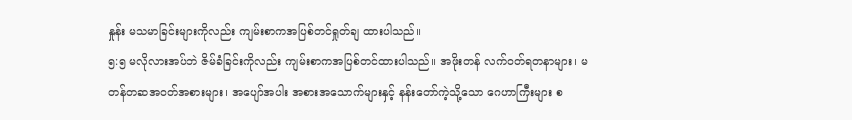နှုန်း မသမာခြင်းများကိုလည်း ကျမ်းစာကအပြစ်တင်ရှုတ်ချ ထားပါသည်။
၅:၅ မလိုလားအပ်ဘဲ ဇိမ်ခံခြင်းကိုလည်း ကျမ်းစာကအပြစ်တင်ထားပါသည်။ အဖိုးတန် လက်ဝတ်ရတနာများ၊ မတန်တဆအဝတ်အစားများ၊ အပျော်အပါး အစားအသောက်များနှင့် နန်းတော်ကဲ့သို့သော ဂေဟာကြီးများ စ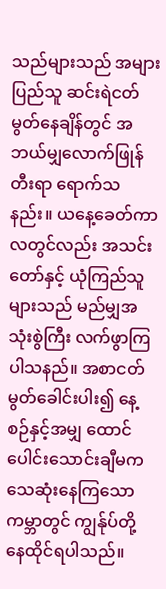သည်များသည် အများပြည်သူ ဆင်းရဲငတ်မွတ်နေချိန်တွင် အဘယ်မျှလောက်ဖြုန်တီးရာ ရောက်သနည်း။ ယနေ့ခေတ်ကာလတွင်လည်း အသင်းတော်နှင့် ယုံကြည်သူများသည် မည်မျှအသုံးစွဲကြီး လက်ဖွာကြပါသနည်။ အစာငတ်မွတ်ခေါင်းပါး၍ နေ့စဉ်နှင့်အမျှ ထောင်ပေါင်းသောင်းချီမက သေဆုံးနေကြသော ကမ္ဘာတွင် ကျွန်ုပ်တို့ နေထိုင်ရပါသည်။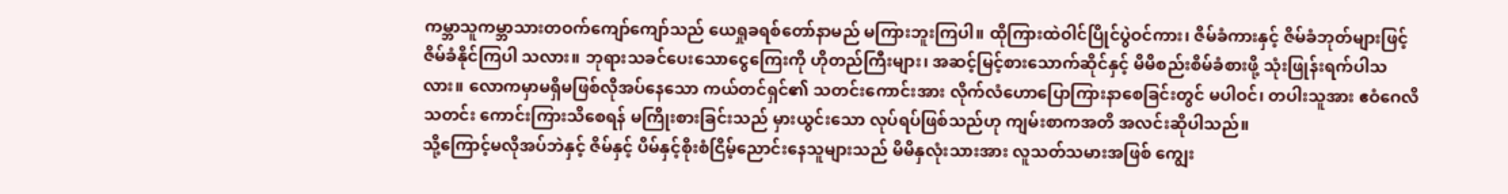ကမ္ဘာသူကမ္ဘာသားတဝက်ကျော်ကျော်သည် ယေရှုခရစ်တော်နာမည် မကြားဘူးကြပါ။ ထိုကြားထဲဝါင်ပြိုင်ပွဲဝင်ကား၊ ဇိမ်ခံကားနှင့် ဇိမ်ခံဘုတ်များဖြင့် ဇိမ်ခံနိုင်ကြပါ သလား။ ဘုရားသခင်ပေးသောငွေကြေးကို ဟိုတည်ကြီးများ၊ အဆင့်မြင့်စားသောက်ဆိုင်နှင့် မိမိစည်းစိမ်ခံစားဖို့ သုံးဖြုန်းရက်ပါသလား။ လောကမှာမရှိမဖြစ်လိုအပ်နေသော ကယ်တင်ရှင်၏ သတင်းကောင်းအား လိုက်လံဟောပြောကြားနာစေခြင်းတွင် မပါဝင်၊ တပါးသူအား ဧဝံဂေလိသတင်း ကောင်းကြားသိစေရန် မကြိုးစားခြင်းသည် မှားယွင်းသော လုပ်ရပ်ဖြစ်သည်ဟု ကျမ်းစာကအတိ အလင်းဆိုပါသည်။
သို့ကြောင့်မလိုအပ်ဘဲနှင့် ဇိမ်နှင့် ပိမ်နှင့်စိုးစံငြိမ့်ညောင်းနေသူများသည် မိမိနှလုံးသားအား လူသတ်သမားအဖြစ် ကျွေး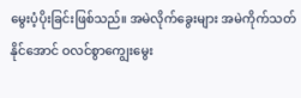မွေးပံ့ပိုးခြင်းဖြစ်သည်။ အမဲလိုက်ခွေးများ အမဲကိုက်သတ်နိုင်အောင် ဝလင်စွာကျွေးမွေး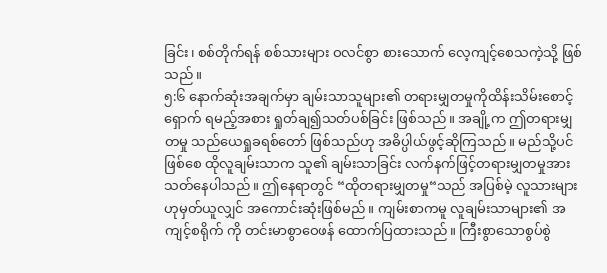ခြင်း၊ စစ်တိုက်ရန် စစ်သားများ ဝလင်စွာ စားသောက် လေ့ကျင့်စေသကဲ့သို့ ဖြစ်သည်။
၅:၆ နောက်ဆုံးအချက်မှာ ချမ်းသာသူများ၏ တရားမျှတမှုကိုထိန်းသိမ်းစောင့်ရှောက် ရမည့်အစား ရှုတ်ချ၍သတ်ပစ်ခြင်း ဖြစ်သည်။ အချို့က ဤတရားမျှတမှု သည်ယေရှုခရစ်တော် ဖြစ်သည်ဟု အဓိပ္ပါယ်ဖွင့်ဆိုကြသည်။ မည်သို့ပင်ဖြစ်စေ ထိုလူချမ်းသာက သူ၏ ချမ်းသာခြင်း လက်နက်ဖြင့်တရားမျှတမှုအား သတ်နေပါသည်။ ဤနေရာတွင် “ထိုတရားမျှတမှု“သည် အပြစ်မဲ့ လူသားများ ဟုမှတ်ယူလျှင် အကောင်းဆုံးဖြစ်မည်။ ကျမ်းစာကမူ လူချမ်းသာများ၏ အကျင့်စရိုက် ကို တင်းမာစွာဝေဖန် ထောက်ပြထားသည်။ ကြီးစွာသောစွပ်စွဲ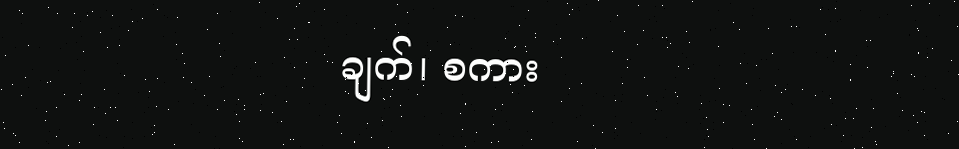ချက်၊ စကား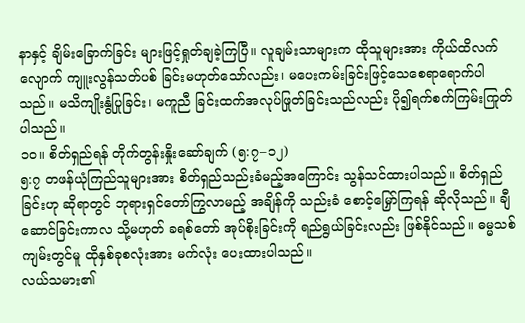နာနှင့် ချိမ်းခြောက်ခြင်း များဖြင့်ရှုတ်ချခဲ့ကြပြီ။ လူချမ်းသာများက ထိုသူများအား ကိုယ်ထိလက်လျောက် ကျူးလွန်သတ်ပစ် ခြင်းမဟုတ်သော်လည်း၊ မပေးကမ်းခြင်းဖြင့်သေစေရာရောက်ပါသည်။ မသိကျိုးနွံပြုခြင်း၊ မကူညီ ခြင်းထက်အလုပ်ဖြုတ်ခြင်းသည်လည်း ပို၍ရက်စက်ကြမ်းကြုတ်ပါသည်။
၁၀။ စိတ်ရှည်ရန် တိုက်တွန်းနှိုးဆော်ချက် (၅:၇–၁၂)
၅:၇ တဖန်ယုံကြည်သူများအား စိတ်ရှည်သည်းခံမည့်အကြောင်း သွန်သင်ထားပါသည်။ စိတ်ရှည်ခြင်းဟု ဆိုရာတွင် ဘုရားရှင်တော်ကြွလာမည့် အချိန်ကို သည်းခံ စောင့်မြှော်ကြရန် ဆိုလိုသည်။ ချီဆောင်ခြင်းကာလ သို့မဟုတ် ခရစ်တော် အုပ်စိုးခြင်းကို ရည်ရွယ်ခြင်းလည်း ဖြစ်နိုင်သည်။ ဓမ္မသစ် ကျမ်းတွင်မူ ထိုနှစ်ခုစလုံးအား မက်လုံး ပေးထားပါသည်။
လယ်သမား၏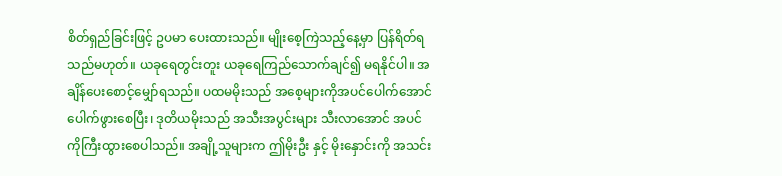စိတ်ရှည်ခြင်းဖြင့် ဥပမာ ပေးထားသည်။ မျိုးစေ့ကြဲသည့်နေ့မှာ ပြန်ရိတ်ရ သည်မဟုတ်။ ယခုရေတွင်းတူး ယခုရေကြည်သောက်ချင်၍ မရနိုင်ပါ။ အချိန်ပေးစောင့်မျှော်ရသည်။ ပထမမိုးသည် အစေ့များကိုအပင်ပေါက်အောင် ပေါက်ဖွားစေပြီး၊ ဒုတိယမိုးသည် အသီးအပွင်းများ သီးလာအောင် အပင်ကိုကြီးထွားစေပါသည်။ အချို့သူများက ဤမိုးဦး နှင့် မိုးနှောင်းကို အသင်း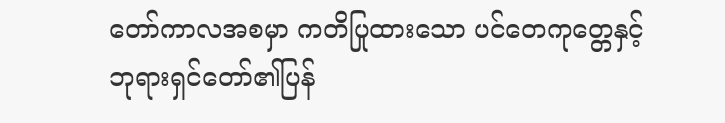တော်ကာလအစမှာ ကတိပြုထားသော ပင်တေကုတ္တေနှင့်ဘုရားရှင်တော်၏ပြန်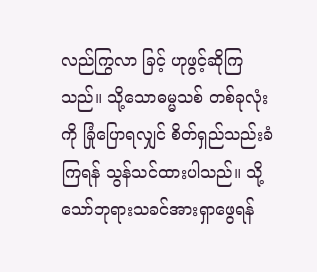လည်ကြွလာ ခြင့် ဟုဖွင့်ဆိုကြသည်။ သို့သောဓမ္မသစ် တစ်ခုလုံးကို ခြုံပြောရလျှင် စိတ်ရှည်သည်းခံကြရန် သွန်သင်ထားပါသည်။ သို့သော်ဘုရားသခင်အားရှာဖွေရန်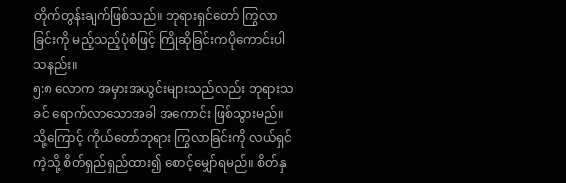တိုက်တွန်းချက်ဖြစ်သည်။ ဘုရားရှင်တော် ကြွလာခြင်းကို မည့်သည့်ပုံစံဖြင့် ကြိုဆိုခြင်းကပိုကောင်းပါသနည်း။
၅:၈ လောက အမှားအယွင်းများသည်လည်း ဘုရားသခင် ရောက်လာသောအခါ အကောင်း ဖြစ်သွားမည်။ သို့ကြောင့် ကိုယ်တော်ဘုရား ကြွလာခြင်းကို လယ်ရှင်ကဲ့သို့ စိတ်ရှည်ရှည်ထား၍ စောင့်မျှော်ရမည်။ စိတ်နှ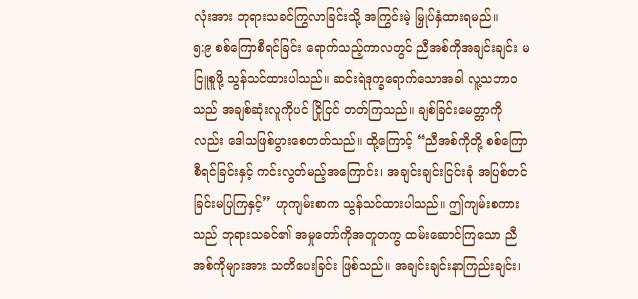လုံးအား ဘုရားသခင်ကြွလာခြင်းသို့ အကြွင်းမဲ့ မြှုပ်နှံထားရမည်။
၅:၉ စစ်ကြောစီရင်ခြင်း ရောက်သည့်ကာလတွင် ညီအစ်ကိုအချင်းချင်း မငြူစူဖို့ သွန်သင်ထားပါသည်။ ဆင်းရဲဒုက္ခရောက်သောအခါ လူ့သဘာဝသည် အချစ်ဆုံးလူကိုပင် ငြိုငြင် တတ်ကြသည်။ ချစ်ခြင်းမေတ္တာကိုလည်း ဒေါသဖြစ်ပွားစေတတ်သည်။ ထို့ကြောင့် “ညီအစ်ကိုတို့ စစ်ကြောစီရင်ခြင်းနှင့် ကင်းလွတ်မည့်အကြောင်း၊ အချင်းချင်းငြင်းခုံ အပြစ်တင်ခြင်းမပြကြနှင့်” ဟုကျမ်းစာက သွန်သင်ထားပါသည်။ ဤကျမ်းစကားသည် ဘုရားသခင်၏ အမှုတော်ကိုအတူတကွ ထမ်းဆောင်ကြသော ညီအစ်ကိုများအား သတိပေးခြင်း ဖြစ်သည်။ အချင်းချင်းနာကြည်းချင်း၊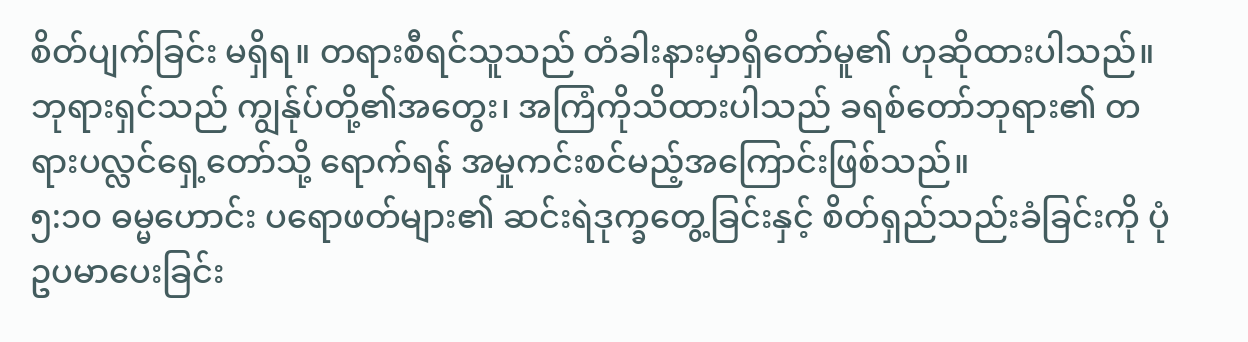စိတ်ပျက်ခြင်း မရှိရ။ တရားစီရင်သူသည် တံခါးနားမှာရှိတော်မူ၏ ဟုဆိုထားပါသည်။ ဘုရားရှင်သည် ကျွန်ုပ်တို့၏အတွေး၊ အကြံကိုသိထားပါသည် ခရစ်တော်ဘုရား၏ တရားပလ္လင်ရှေ့တော်သို့ ရောက်ရန် အမှုကင်းစင်မည့်အကြောင်းဖြစ်သည်။
၅:၁၀ ဓမ္မဟောင်း ပရောဖတ်များ၏ ဆင်းရဲဒုက္ခတွေ့ခြင်းနှင့် စိတ်ရှည်သည်းခံခြင်းကို ပုံဥပမာပေးခြင်း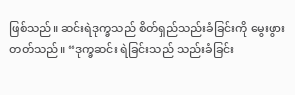ဖြစ်သည်။ ဆင်းရဲဒုက္ခသည် စိတ်ရှည်သည်းခံခြင်းကို မွေးဖွားတတ်သည်။ “ဒုက္ခဆင်း ရဲခြင်းသည် သည်းခံခြင်း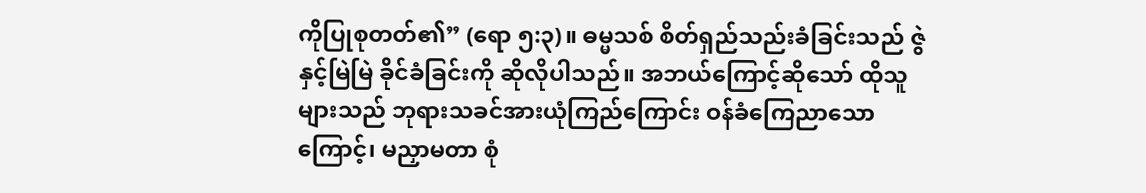ကိုပြုစုတတ်၏” (ရော ၅:၃)။ ဓမ္မသစ် စိတ်ရှည်သည်းခံခြင်းသည် ဇွဲနှင့်မြဲမြဲ ခိုင်ခံခြင်းကို ဆိုလိုပါသည်။ အဘယ်ကြောင့်ဆိုသော် ထိုသူများသည် ဘုရားသခင်အားယုံကြည်ကြောင်း ဝန်ခံကြေညာသောကြောင့်၊ မညှာမတာ စုံ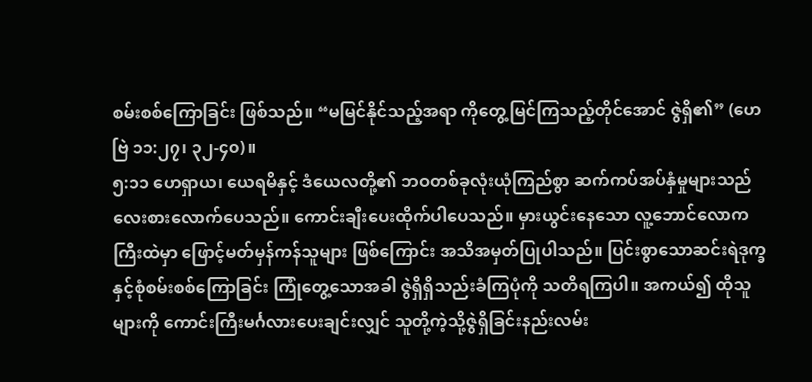စမ်းစစ်ကြောခြင်း ဖြစ်သည်။ “မမြင်နိုင်သည့်အရာ ကိုတွေ့မြင်ကြသည့်တိုင်အောင် ဇွဲရှိ၏” (ဟေဗြဲ ၁၁:၂၇၊ ၃၂-၄၀)။
၅:၁၁ ဟေရှာယ၊ ယေရမိနှင့် ဒံယေလတို့၏ ဘဝတစ်ခုလုံးယုံကြည်စွာ ဆက်ကပ်အပ်နှံမှုများသည် လေးစားလောက်ပေသည်။ ကောင်းချီးပေးထိုက်ပါပေသည်။ မှားယွင်းနေသော လူ့ဘောင်လောကကြီးထဲမှာ ဖြောင့်မတ်မှန်ကန်သူများ ဖြစ်ကြောင်း အသိအမှတ်ပြုပါသည်။ ပြင်းစွာသောဆင်းရဲဒုက္ခ နှင့်စုံစမ်းစစ်ကြောခြင်း ကြုံတွေ့သောအခါ ဇွဲရှိရှိသည်းခံကြပုံကို သတိရကြပါ။ အကယ်၍ ထိုသူများကို ကောင်းကြီးမင်္ဂလားပေးချင်းလျှင် သူတို့ကဲ့သို့ဇွဲရှိခြင်းနည်းလမ်း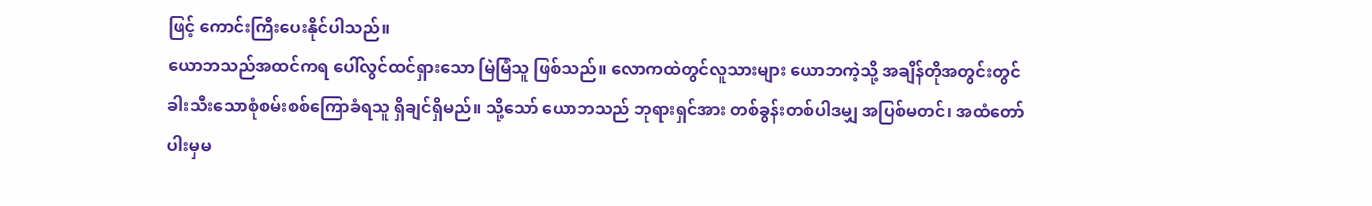ဖြင့် ကောင်းကြီးပေးနိုင်ပါသည်။
ယောဘသည်အထင်ကရ ပေါ်လွင်ထင်ရှားသော မြဲမြံသူ ဖြစ်သည်။ လောကထဲတွင်လူသားများ ယောဘကဲ့သို့ အချိန်တိုအတွင်းတွင် ခါးသီးသောစုံစမ်းစစ်ကြောခံရသူ ရှိချင်ရှိမည်။ သို့သော် ယောဘသည် ဘုရားရှင်အား တစ်ခွန်းတစ်ပါဒမျှ အပြစ်မတင်၊ အထံတော်ပါးမှမ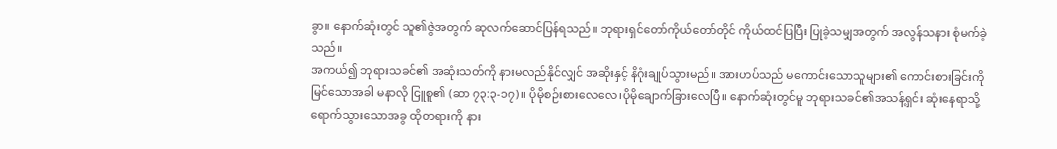ခွာ။ နောက်ဆုံးတွင် သူ၏ဇွဲအတွက် ဆုလက်ဆောင်ပြန်ရသည်။ ဘုရားရှင်တော်ကိုယ်တော်တိုင် ကိုယ်ထင်ပြပြီး ပြုခဲ့သမျှအတွက် အလွန်သနား စုံမက်ခဲ့ သည်။
အကယ်၍ ဘုရားသခင်၏ အဆုံးသတ်ကို နားမလည်နိုင်လျှင် အဆိုးနှင့် နိဂုံးချုပ်သွားမည်။ အားဟပ်သည် မကောင်းသောသူများ၏ ကောင်းစားခြင်းကို မြင်သောအခါ မနာလို ငြူစူ၏ (ဆာ ၇၃:၃-၁၇)။ ပိုမိုစဉ်းစားလေလေ၊ပိုမိုချောက်ခြားလေပြီ။ နောက်ဆုံးတွင်မူ ဘုရားသခင်၏အသန့်ရှင်း ဆုံးနေရာသို့ ရောက်သွားသောအခွ ထိုတရားကို နား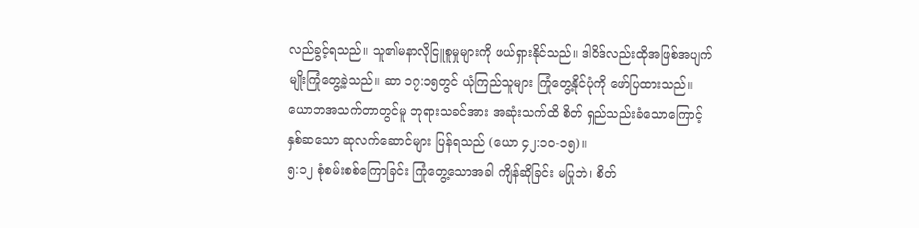လည်ခွင့်ရသည်။ သူ၏မနာလိုငြူစူမှုများကို ဖယ်ရှားနိုင်သည်။ ဒါဝိဒ်လည်းထိုအဖြစ်အပျက်မျိုးကြုံတွေ့ခဲ့သည်။ ဆာ ၁၇:၁၅တွင် ယုံကြည်သူများ ကြုံတွေ့နိုင်ပုံကို ဖော်ပြထားသည်။ ယောဘအသက်တာတွင်မူ ဘုရားသခင်အား အဆုံးသက်ထိ စိတ် ရှည်သည်းခံသောကြောင့် နှစ်ဆသော ဆုလက်ဆောင်များ ပြန်ရသည် (ယော ၄၂:၁၀-၁၅)။
၅:၁၂ စုံစမ်းစစ်ကြောခြင်း ကြုံတွေ့သောအခါ ကျိန်ဆိုခြင်း မပြုဘဲ၊ စိတ်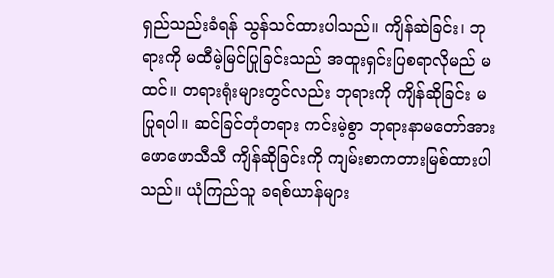ရှည်သည်းခံရန် သွန်သင်ထားပါသည်။ ကျိန်ဆဲခြင်း၊ ဘုရားကို မထီမဲ့မြင်ပြုခြင်းသည် အထူးရှင်းပြစရာလိုမည် မထင်။ တရားရုံးများတွင်လည်း ဘုရားကို ကျိန်ဆိုခြင်း မပြုရပါ။ ဆင်ခြင်တုံတရား ကင်းမဲ့စွာ ဘုရားနာမတော်အား ဖောဖောသီသီ ကျိန်ဆိုခြင်းကို ကျမ်းစာကတားမြစ်ထားပါသည်။ ယုံကြည်သူ ခရစ်ယာန်များ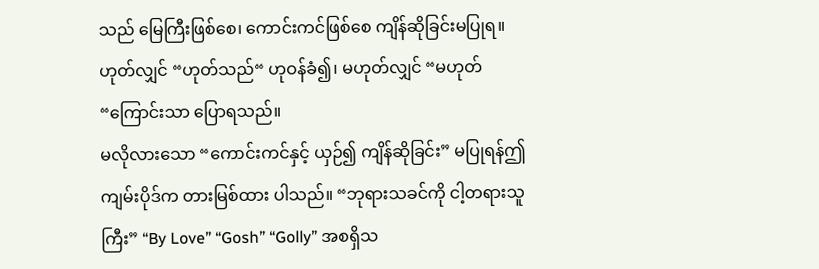သည် မြေကြီးဖြစ်စေ၊ ကောင်းကင်ဖြစ်စေ ကျိန်ဆိုခြင်းမပြုရ။ ဟုတ်လျှင် “ဟုတ်သည်“ ဟုဝန်ခံ၍၊ မဟုတ်လျှင် “မဟုတ်“ကြောင်းသာ ပြောရသည်။
မလိုလားသော “ကောင်းကင်နှင့် ယှဉ်၍ ကျိန်ဆိုခြင်း” မပြုရန်ဤကျမ်းပိုဒ်က တားမြစ်ထား ပါသည်။ “ဘုရားသခင်ကို ငါ့တရားသူကြီး” “By Love” “Gosh” “Golly” အစရှိသ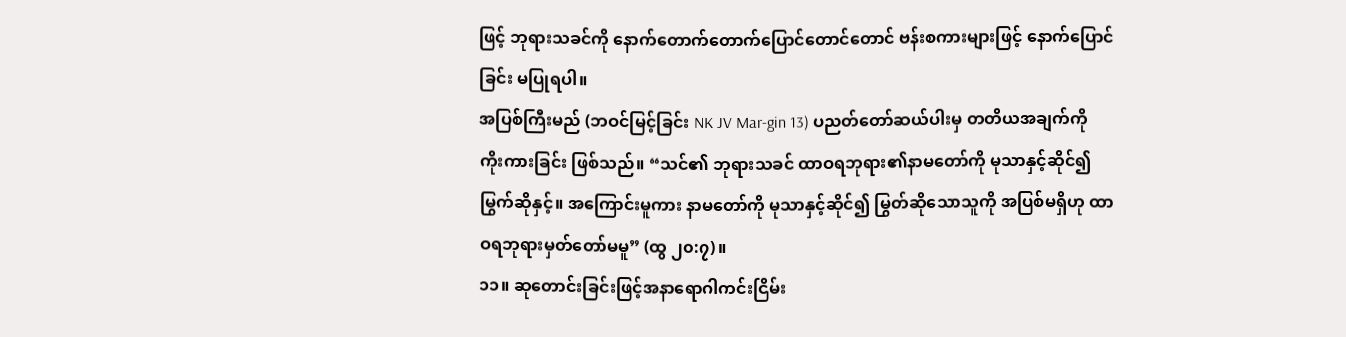ဖြင့် ဘုရားသခင်ကို နောက်တောက်တောက်ပြောင်တောင်တောင် ဗန်းစကားများဖြင့် နောက်ပြောင်ခြင်း မပြုရပါ။
အပြစ်ကြီးမည် (ဘဝင်မြင့်ခြင်း NK JV Mar-gin 13) ပညတ်တော်ဆယ်ပါးမှ တတိယအချက်ကို ကိုးကားခြင်း ဖြစ်သည်။ “သင်၏ ဘုရားသခင် ထာဝရဘုရား၏နာမတော်ကို မုသာနှင့်ဆိုင်၍မြွက်ဆိုနှင့်။ အကြောင်းမူကား နာမတော်ကို မုသာနှင့်ဆိုင်၍ မြွတ်ဆိုသောသူကို အပြစ်မရှိဟု ထာဝရဘုရားမှတ်တော်မမူ” (ထွ ၂၀:၇)။
၁၁။ ဆုတောင်းခြင်းဖြင့်အနာရောဂါကင်းငြိမ်း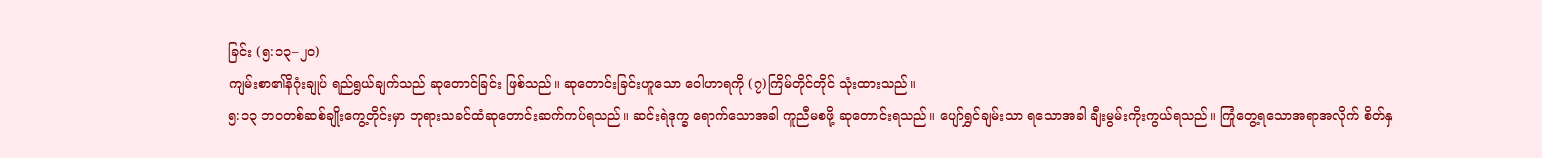ခြင်း (၅:၁၃–၂၀)
ကျမ်းစာ၏နိဂုံးချုပ် ရည်ရွယ်ချက်သည် ဆုတောင်ခြင်း ဖြစ်သည်။ ဆုတောင်းခြင်းဟူသော ဝေါဟာရကို (၇)ကြိမ်တိုင်တိုင် သုံးထားသည်။
၅:၁၃ ဘဝတစ်ဆစ်ချိုးကွေ့တိုင်းမှာ ဘုရားသခင်ထံဆုတောင်းဆက်ကပ်ရသည်။ ဆင်းရဲဒုက္ခ ရောက်သောအခါ ကူညီမစဖို့ ဆုတောင်းရသည်။ ပျော်ရွှင်ချမ်းသာ ရသောအခါ ချီးမွမ်းကိုးကွယ်ရသည်။ ကြုံတွေ့ရသောအရာအလိုက် စိတ်နှ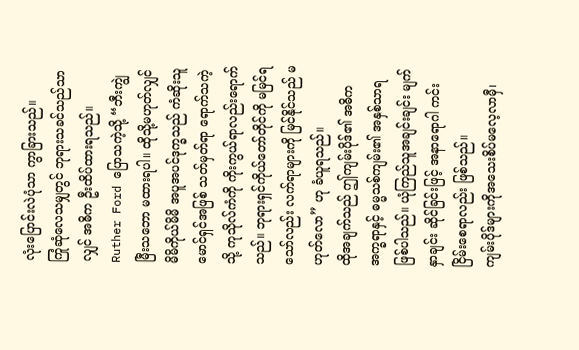လုံးပြောင်းလဲပုံသာ ကွာခြားသည်။
ကြုံဆုံလေသမျှတွင် ဘုရားသခင်သည်သာလျှင် အဓိက ဦးထိပ်ထားရသည်။ Ruther Ford ပြောသကဲ့သို့ “ဘီးကျွဲမြီးသဘော မထားရပါ။ ထိုသို့မဟုတ်လျှင် မိမိကိုယ်မိမိ အပူအပင်ဒုက္ခသည် ကံဆိုးသူမောင်ရှင်အဖြစ် သတ်မှတ်ရာ ရောက်သကဲ့သို့ ကုသိုလ်ကံကို ကိုးကွယ်ရာလည်းရောက် သည်။ ဘုရားရှင်ကိုယ်တော်တိုင်ကို မမြင်ရသော်လည်း လက်ရာများကို မြင်နိုင်သည် မဟုတ်လော” ဟု ခံယူရသည်။
ထိုအချက်သည် ဤကျမ်းပိုဒ်၏ အဓိကအက္ခရာနှင့် ဓမ္မသစ်ကျမ်း၏ အနှစ်သာရဖြစ်ပါသည်။ ယုံကြည်သူအချင်းချင်း မျက်နှာချင်း ဆိုင်ခြင်းဖြင့် အနာရောဂါ ကင်းငြိမ်းစေရာလည်း ဖြစ်သည်။
ကျမ်းပိုဒ်များကိုအသေးစိပ်မလေ့လာမှီ၊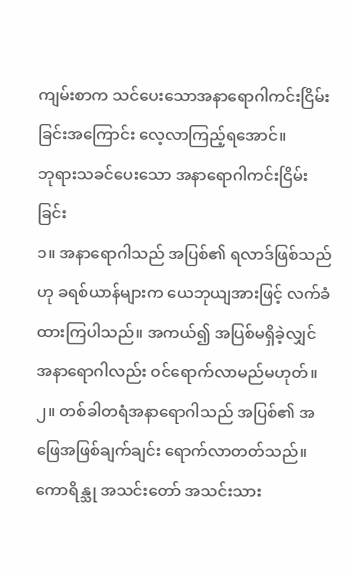ကျမ်းစာက သင်ပေးသောအနာရောဂါကင်းငြိမ်း ခြင်းအကြောင်း လေ့လာကြည့်ရအောင်။
ဘုရားသခင်ပေးသော အနာရောဂါကင်းငြိမ်းခြင်း
၁။ အနာရောဂါသည် အပြစ်၏ ရလာဒ်ဖြစ်သည်ဟု ခရစ်ယာန်များက ယေဘုယျအားဖြင့် လက်ခံထားကြပါသည်။ အကယ်၍ အပြစ်မရှိခဲ့လျှင် အနာရောဂါလည်း ဝင်ရောက်လာမည်မဟုတ်။
၂။ တစ်ခါတရံအနာရောဂါသည် အပြစ်၏ အဖြေအဖြစ်ချက်ချင်း ရောက်လာတတ်သည်။ ကောရိန္သု အသင်းတော် အသင်းသား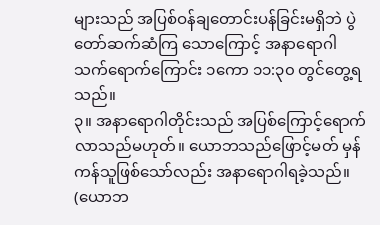များသည် အပြစ်ဝန်ချတောင်းပန်ခြင်းမရှိဘဲ ပွဲတော်ဆက်ဆံကြ သောကြောင့် အနာရောဂါသက်ရောက်ကြောင်း ၁ကော ၁၁:၃၀ တွင်တွေ့ရသည်။
၃။ အနာရောဂါတိုင်းသည် အပြစ်ကြောင့်ရောက်လာသည်မဟုတ်။ ယောဘသည်ဖြောင့်မတ် မှန်ကန်သူဖြစ်သော်လည်း အနာရောဂါရခဲ့သည်။ (ယောဘ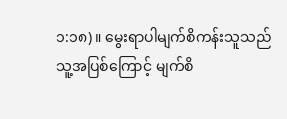၁:၁၈)။ မွေးရာပါမျက်စိကန်းသူသည် သူ့အပြစ်ကြောင့် မျက်စိ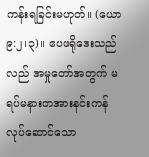ကန်းရခြင်းမဟုတ်။ (ယော ၉:၂၊၃)။ ဧပဖရိုဒေးသည်လည် အမှုတော်အတွက် မရပ်မနားတအားနင်းကန်လုပ်ဆောင်သော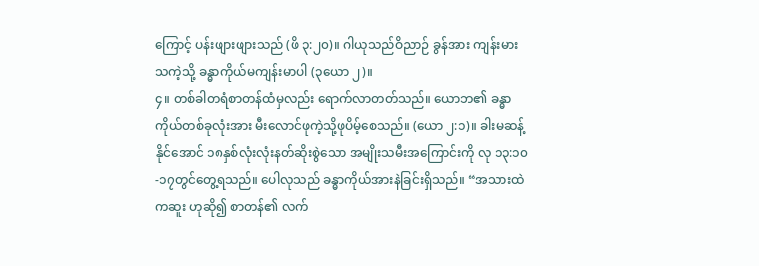ကြောင့် ပန်းဖျားဖျားသည် (ဖိ ၃:၂၀)။ ဂါယုသည်ဝိညာဉ် ခွန်အား ကျန်းမားသကဲ့သို့ ခန္ဓာကိုယ်မကျန်းမာပါ (၃ယော ၂)။
၄။ တစ်ခါတရံစာတန်ထံမှလည်း ရောက်လာတတ်သည်။ ယောဘ၏ ခန္ဓာကိုယ်တစ်ခုလုံးအား မီးလောင်ဖုကဲ့သို့ဖုပိမ့်စေသည်။ (ယော ၂:၁)။ ခါးမဆန့်နိုင်အောင် ၁၈နှစ်လုံးလုံးနတ်ဆိုးစွဲသော အမျိုးသမီးအကြောင်းကို လု ၁၃:၁၀-၁၇တွင်တွေ့ရသည်။ ပေါလုသည် ခန္ဓာကိုယ်အားနဲခြင်းရှိသည်။ “အသားထဲကဆူး ဟုဆို၍ စာတန်၏ လက်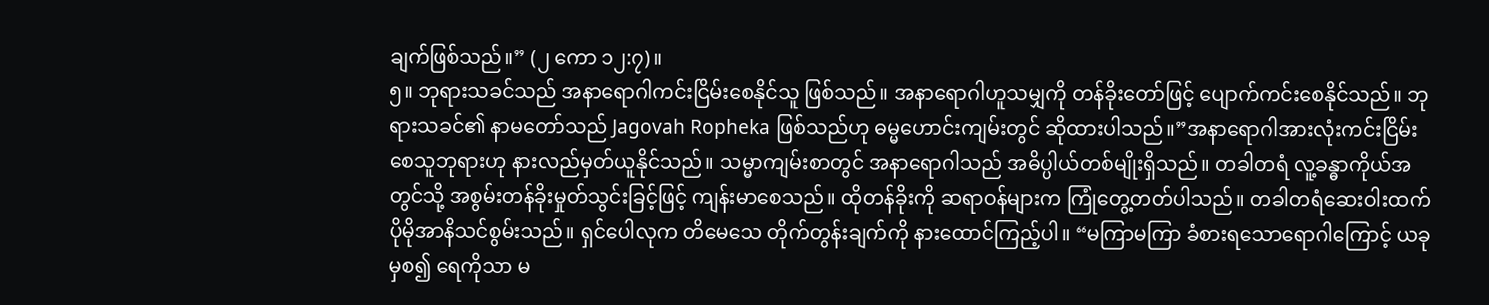ချက်ဖြစ်သည်။” (၂ ကော ၁၂:၇)။
၅။ ဘုရားသခင်သည် အနာရောဂါကင်းငြိမ်းစေနိုင်သူ ဖြစ်သည်။ အနာရောဂါဟူသမျှကို တန်ခိုးတော်ဖြင့် ပျောက်ကင်းစေနိုင်သည်။ ဘုရားသခင်၏ နာမတော်သည် Jagovah Ropheka ဖြစ်သည်ဟု ဓမ္မဟောင်းကျမ်းတွင် ဆိုထားပါသည်။”အနာရောဂါအားလုံးကင်းငြိမ်းစေသူဘုရားဟု နားလည်မှတ်ယူနိုင်သည်။ သမ္မာကျမ်းစာတွင် အနာရောဂါသည် အဓိပ္ပါယ်တစ်မျိုးရှိသည်။ တခါတရံ လူ့ခန္ဓာကိုယ်အတွင်သို့ အစွမ်းတန်ခိုးမှုတ်သွင်းခြင့်ဖြင့် ကျန်းမာစေသည်။ ထိုတန်ခိုးကို ဆရာဝန်များက ကြုံတွေ့တတ်ပါသည်။ တခါတရံဆေးဝါးထက် ပိုမိုအာနိသင်စွမ်းသည်။ ရှင်ပေါလုက တိမေသေ တိုက်တွန်းချက်ကို နားထောင်ကြည့်ပါ။ “မကြာမကြာ ခံစားရသောရောဂါကြောင့် ယခုမှစ၍ ရေကိုသာ မ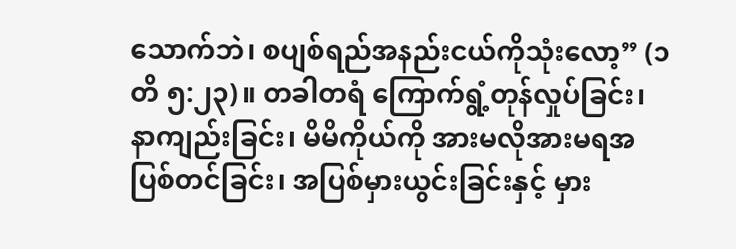သောက်ဘဲ၊ စပျစ်ရည်အနည်းငယ်ကိုသုံးလော့” (၁တိ ၅:၂၃)။ တခါတရံ ကြောက်ရွံ့တုန်လှုပ်ခြင်း၊ နာကျည်းခြင်း၊ မိမိကိုယ်ကို အားမလိုအားမရအပြစ်တင်ခြင်း၊ အပြစ်မှားယွင်းခြင်းနှင့် မှား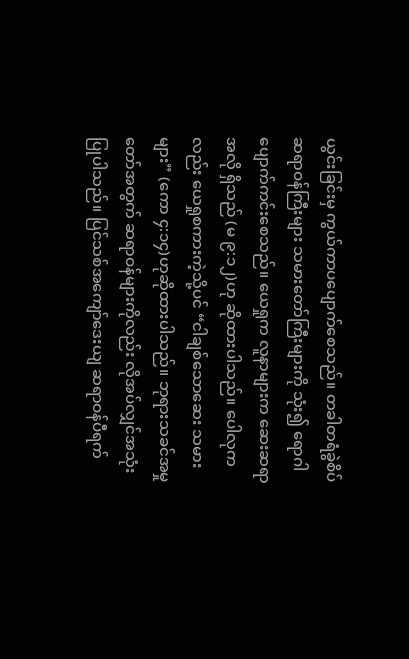ယွင်းခြင်းမှ ကွယ်ကာပပျောက်စေသည်။ တခါတရံခွဲစိပ်ဆရာဝန်ကြီးများ သမားတော်ကြီးများကို သုံး၍ ရောဂါပျောက်ကင်းစေသည်။ ယေရှုက လူနာများက ဆေးဆရာအလို ရှိသည် (မ ၉:၁၂)ဟု ဆိုထားပါသည်။ ပေါလုကလည်း ယေရှုစကားကဲ့သို့ပင် “ငါချစ်သောဆေး သမားများ” (ကော ၄:၁၄)ဟုဆိုထားပါသည်။ ဘုရားသခင်အမှုတော်အတွက် ဆရာဝန်များကိုလည်း လိုအပ်လျှင်အသုံးပြုပါသည်။ ပြင်သစ်အကျော်ဒေးယျ ဆရာဝန်ပီရက်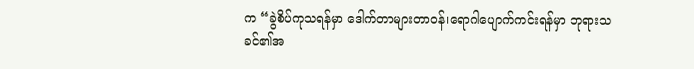က “ခွဲစိပ်ကုသရန်မှာ ဒေါက်တာများတာဝန်၊ရောဂါပျောက်ကင်းရန်မှာ ဘုရားသခင်၏အ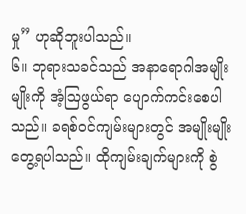မှု” ဟုဆိုဘူးပါသည်။
၆။ ဘုရားသခင်သည် အနာရောဂါအမျိုးမျိုးကို အံ့ဩဖွယ်ရာ ပျောက်ကင်းစေပါသည်။ ခရစ်ဝင်ကျမ်းများတွင် အမျိုးမျိုးတွေ့ရပါသည်။ ထိုကျမ်းချက်များကို စွဲ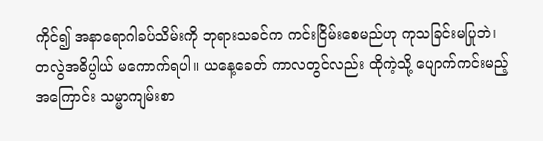ကိုင်၍ အနာရောဂါခပ်သိမ်းကို ဘုရားသခင်က ကင်းငြိမ်းစေမည်ဟု ကုသခြင်းမပြုဘဲ၊ တလွဲအဓိပ္ပါယ် မကောက်ရပါ။ ယနေ့ခေတ် ကာလတွင်လည်း ထိုကဲ့သို့ ပျောက်ကင်းမည့်အကြောင်း သမ္မာကျမ်းစာ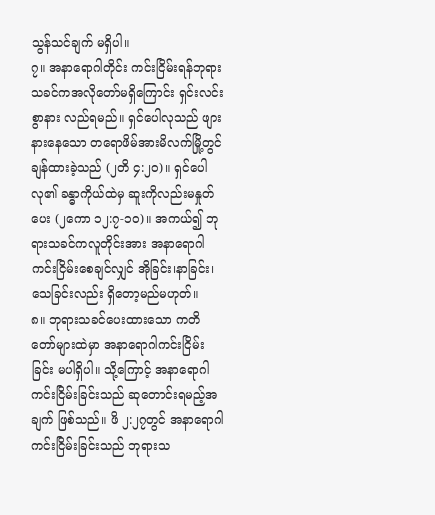သွန်သင်ချက် မရှိပါ။
၇။ အနာရောဂါတိုင်း ကင်းငြိမ်းရန်ဘုရားသခင်ကအလိုတော်မရှိကြောင်း ရှင်းလင်းစွာနား လည်ရမည်။ ရှင်ပေါလုသည် ဖျားနားနေသော တရောဖိမ်အားမိလက်မြို့တွင် ချန်ထားခဲ့သည် (၂တိ ၄:၂၀)။ ရှင်ပေါလု၏ ခန္ဓာကိုယ်ထဲမှ ဆူးကိုလည်းမနှုတ်ပေး (၂ကော ၁၂:၇-၁၀)။ အကယ်၍ ဘုရားသခင်ကလူတိုင်းအား အနာရောဂါကင်းငြိမ်းစေချင်လျှင် အိုခြင်း၊နာခြင်း၊ သေခြင်းလည်း ရှိတော့မည်မဟုတ်။
၈။ ဘုရားသခင်ပေးထားသော ကတိတော်များထဲမှာ အနာရောဂါကင်းငြိမ်းခြင်း မပါရှိပါ။ သို့ကြောင့် အနာရောဂါ ကင်းငြိမ်းခြင်းသည် ဆုတောင်းရမည့်အချက် ဖြစ်သည်။ ဖိ ၂:၂၇တွင် အနာရောဂါ ကင်းငြိမ်းခြင်းသည် ဘုရားသ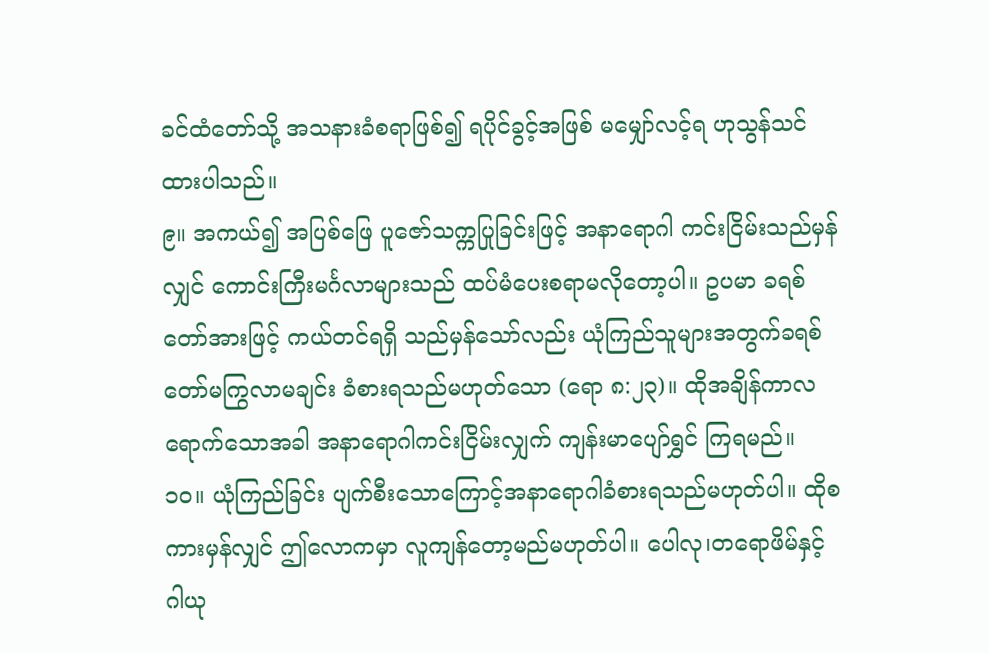ခင်ထံတော်သို့ အသနားခံစရာဖြစ်၍ ရပိုင်ခွင့်အဖြစ် မမျှော်လင့်ရ ဟုသွန်သင်ထားပါသည်။
၉။ အကယ်၍ အပြစ်ဖြေ ပူဇော်သက္ကပြုခြင်းဖြင့် အနာရောဂါ ကင်းငြိမ်းသည်မှန်လျှင် ကောင်းကြီးမင်္ဂလာများသည် ထပ်မံပေးစရာမလိုတော့ပါ။ ဥပမာ ခရစ်တော်အားဖြင့် ကယ်တင်ရရှိ သည်မှန်သော်လည်း ယုံကြည်သူများအတွက်ခရစ်တော်မကြွလာမချင်း ခံစားရသည်မဟုတ်သော (ရော ၈:၂၃)။ ထိုအချိန်ကာလ ရောက်သောအခါ အနာရောဂါကင်းငြိမ်းလျှက် ကျန်းမာပျော်ရွှင် ကြရမည်။
၁၀။ ယုံကြည်ခြင်း ပျက်စီးသောကြောင့်အနာရောဂါခံစားရသည်မဟုတ်ပါ။ ထိုစကားမှန်လျှင် ဤလောကမှာ လူကျန်တော့မည်မဟုတ်ပါ။ ပေါလု၊တရောဖိမ်နှင့် ဂါယု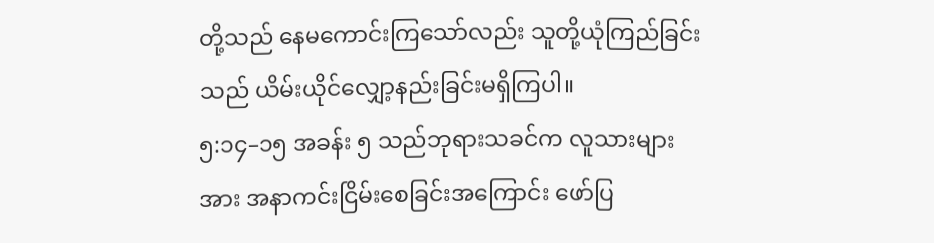တို့သည် နေမကောင်းကြသော်လည်း သူတို့ယုံကြည်ခြင်းသည် ယိမ်းယိုင်လျှော့နည်းခြင်းမရှိကြပါ။
၅:၁၄–၁၅ အခန်း ၅ သည်ဘုရားသခင်က လူသားများအား အနာကင်းငြိမ်းစေခြင်းအကြောင်း ဖော်ပြ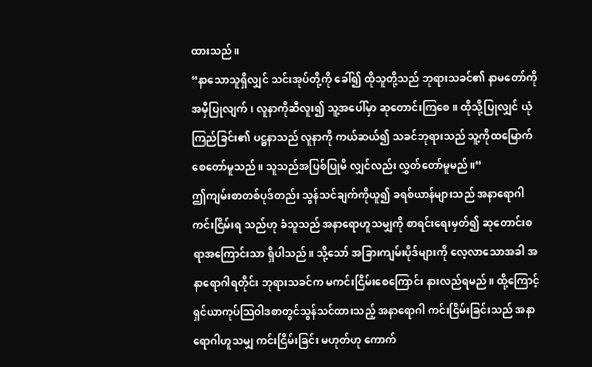ထားသည်။
“နာသောသူရှိလျှင် သင်းအုပ်တို့ကို ခေါ်၍ ထိုသူတို့သည် ဘုရားသခင်၏ နာမတော်ကို အမှီပြုလျက်၊ လူနာကိုဆီလူး၍ သူ့အပေါ်မှာ ဆုတောင်းကြစေ။ ထိုသို့ပြုလျှင် ယုံကြည်ခြင်း၏ ပဋ္ဌနာသည် လူနာကို ကယ်ဆယ်၍ သခင်ဘုရားသည် သူ့ကိုထမြောက်စေတော်မူသည်။ သူသည်အပြစ်ပြုမိ လျှင်လည်း လွှတ်တော်မူမည်။“
ဤကျမ်းစာတစ်ပုဒ်တည်း သွန်သင်ချက်ကိုယူ၍ ခရစ်ယာန်များသည် အနာရောဂါကင်းငြိမ်းရ သည်ဟု ခံသူသည် အနာရောဟူသမျှကို စာရင်းရေးမှတ်၍ ဆုတောင်းစရာအကြောင်းသာ ရှိပါသည်။ သို့သော် အခြားကျမ်းပိုဒ်များကို လေ့လာသောအခါ အနာရောဂါရတိုင်း ဘုရားသခင်က မကင်းငြိမ်းစေကြောင်း နားလည်ရမည်။ ထို့ကြောင့် ရှင်ယာကုပ်သြဝါဒစာတွင်သွန်သင်ထားသည့် အနာရောဂါ ကင်းငြိမ်းခြင်းသည် အနာရောဂါဟူသမျှ ကင်းငြိမ်းခြင်း မဟုတ်ဟု ကောက်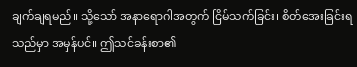ချက်ချရမည်။ သို့သော် အနာရောဂါအတွက် ငြိမ်သက်ခြင်း၊ စိတ်အေးခြင်းရသည်မှာ အမှန်ပင်။ ဤသင်ခန်းစာ၏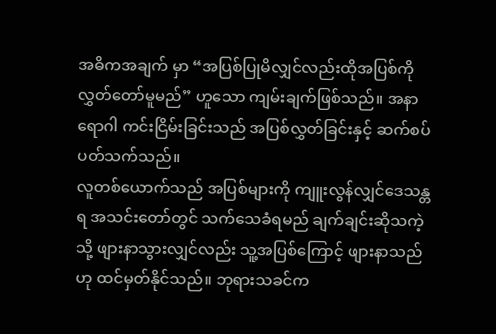အဓိကအချက် မှာ “အပြစ်ပြုမိလျှင်လည်းထိုအပြစ်ကို လွှတ်တော်မူမည်” ဟူသော ကျမ်းချက်ဖြစ်သည်။ အနာရောဂါ ကင်းငြိမ်းခြင်းသည် အပြစ်လွှတ်ခြင်းနှင့် ဆက်စပ်ပတ်သက်သည်။
လူတစ်ယောက်သည် အပြစ်များကို ကျူးလွန်လျှင်ဒေသန္တရ အသင်းတော်တွင် သက်သေခံရမည် ချက်ချင်းဆိုသကဲ့သို့ ဖျားနာသွားလျှင်လည်း သူ့အပြစ်ကြောင့် ဖျားနာသည်ဟု ထင်မှတ်နိုင်သည်။ ဘုရားသခင်က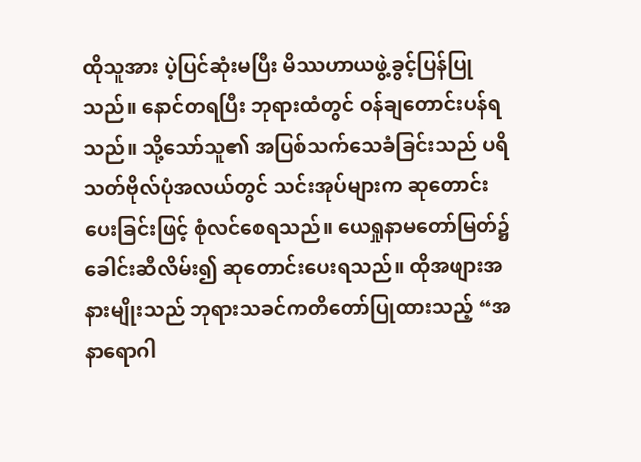ထိုသူအား ပဲ့ပြင်ဆုံးမပြီး မိဿဟာယဖွဲ့ခွင့်ပြန်ပြုသည်။ နောင်တရပြီး ဘုရားထံတွင် ဝန်ချတောင်းပန်ရသည်။ သို့သော်သူ၏ အပြစ်သက်သေခံခြင်းသည် ပရိသတ်ဗိုလ်ပုံအလယ်တွင် သင်းအုပ်များက ဆုတောင်းပေးခြင်းဖြင့် စုံလင်စေရသည်။ ယေရှုနာမတော်မြတ်၌ ခေါင်းဆီလိမ်း၍ ဆုတောင်းပေးရသည်။ ထိုအဖျားအနားမျိုးသည် ဘုရားသခင်ကတိတော်ပြုထားသည့် “အနာရောဂါ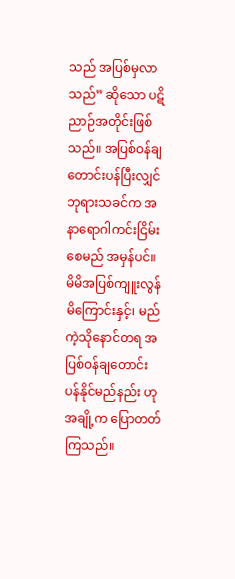သည် အပြစ်မှလာသည်” ဆိုသော ပဋိညာဉ်အတိုင်းဖြစ်သည်။ အပြစ်ဝန်ချတောင်းပန်ပြီးလျှင် ဘုရားသခင်က အနာရောဂါကင်းငြိမ်းစေမည် အမှန်ပင်။
မိမိအပြစ်ကျူးလွန်မိကြောင်းနှင့်၊ မည်ကဲ့သိုနောင်တရ အပြစ်ဝန်ချတောင်းပန်နိုင်မည်နည်း ဟုအချို့က ပြောတတ်ကြသည်။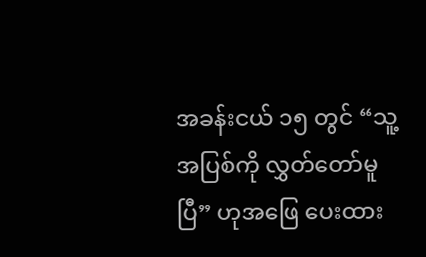အခန်းငယ် ၁၅ တွင် “သူ့အပြစ်ကို လွှတ်တော်မူပြီ” ဟုအဖြေ ပေးထား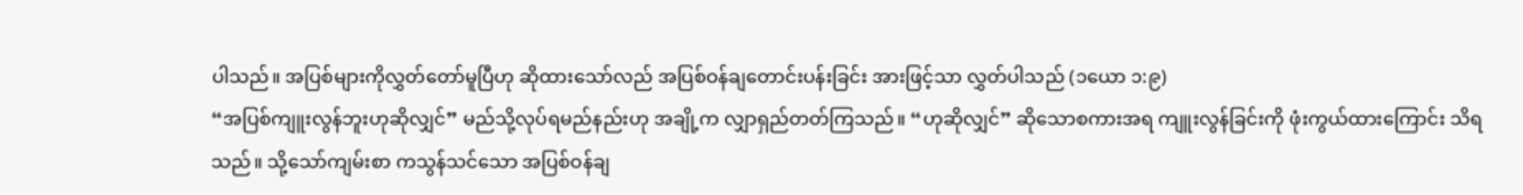ပါသည်။ အပြစ်များကိုလွှတ်တော်မူပြီဟု ဆိုထားသော်လည် အပြစ်ဝန်ချတောင်းပန်းခြင်း အားဖြင့်သာ လွှတ်ပါသည် (၁ယော ၁:၉)
“အပြစ်ကျူးလွန်ဘူးဟုဆိုလျှင်” မည်သို့လုပ်ရမည်နည်းဟု အချို့က လျှာရှည်တတ်ကြသည်။ “ဟုဆိုလျှင်” ဆိုသောစကားအရ ကျူးလွန်ခြင်းကို ဖုံးကွယ်ထားကြောင်း သိရသည်။ သို့သော်ကျမ်းစာ ကသွန်သင်သော အပြစ်ဝန်ချ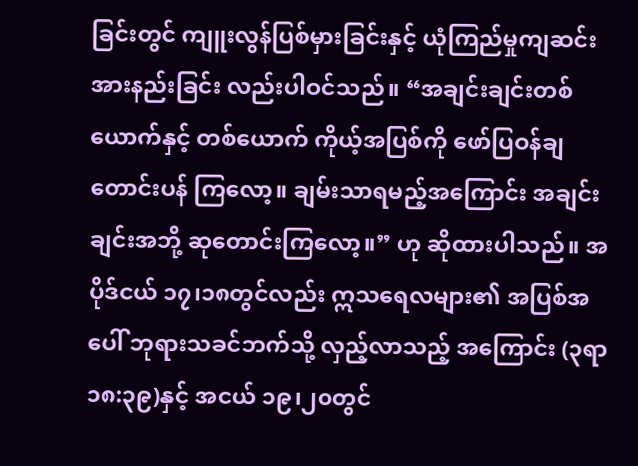ခြင်းတွင် ကျူးလွန်ပြစ်မှားခြင်းနှင့် ယုံကြည်မှုကျဆင်းအားနည်းခြင်း လည်းပါဝင်သည်။ “အချင်းချင်းတစ်ယောက်နှင့် တစ်ယောက် ကိုယ့်အပြစ်ကို ဖော်ပြဝန်ချတောင်းပန် ကြလော့။ ချမ်းသာရမည့်အကြောင်း အချင်းချင်းအဘို့ ဆုတောင်းကြလော့။” ဟု ဆိုထားပါသည်။ အပိုဒ်ငယ် ၁၇၊၁၈တွင်လည်း ဣသရေလများ၏ အပြစ်အပေါ် ဘုရားသခင်ဘက်သို့ လှည့်လာသည့် အကြောင်း (၃ရာ ၁၈:၃၉)နှင့် အငယ် ၁၉၊၂၀တွင်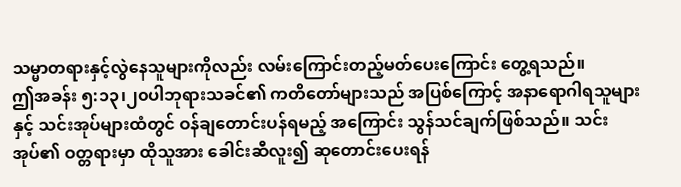သမ္မာတရားနှင့်လွဲနေသူများကိုလည်း လမ်းကြောင်းတည့်မတ်ပေးကြောင်း တွေ့ရသည်။
ဤအခန်း ၅:၁၃၊၂၀ပါဘုရားသခင်၏ ကတိတော်များသည် အပြစ်ကြောင့် အနာရောဂါရသူများနှင့် သင်းအုပ်များထံတွင် ဝန်ချတောင်းပန်ရမည့် အကြောင်း သွန်သင်ချက်ဖြစ်သည်။ သင်းအုပ်၏ ဝတ္တရားမှာ ထိုသူအား ခေါင်းဆီလူး၍ ဆုတောင်းပေးရန်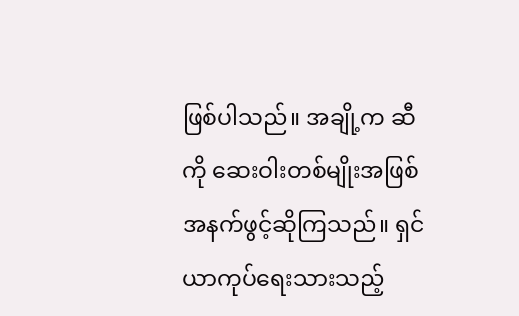ဖြစ်ပါသည်။ အချို့က ဆီ ကို ဆေးဝါးတစ်မျိုးအဖြစ် အနက်ဖွင့်ဆိုကြသည်။ ရှင်ယာကုပ်ရေးသားသည့်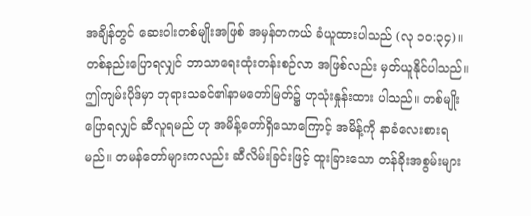အချိန်တွင် ဆေးဝါးတစ်မျိုးအဖြစ် အမှန်တကယ် ခံယူထားပါသည် (လု ၁၀:၃၄)။ တစ်နည်းပြောရလျှင် ဘာသာရေးထုံးတန်းစဉ်လာ အဖြစ်လည်း မှတ်ယူနိုင်ပါသည်။ ဤကျမ်းပိုဒ်မှာ ဘုရားသခင်၏နာမတော်မြတ်၌ ဟုသုံးနှုန်းထား ပါသည်။ တစ်မျိုးပြောရလျှင် ဆီလူရမည် ဟု အမိန့်တော်ရှိသောကြောင့် အမိန့်ကို နာခံလေးစားရမည်။ တမန်တော်များကလည်း ဆီလိမ်းခြင်းဖြင့် ထူးခြားသော တန်ခိုးအစွမ်းများ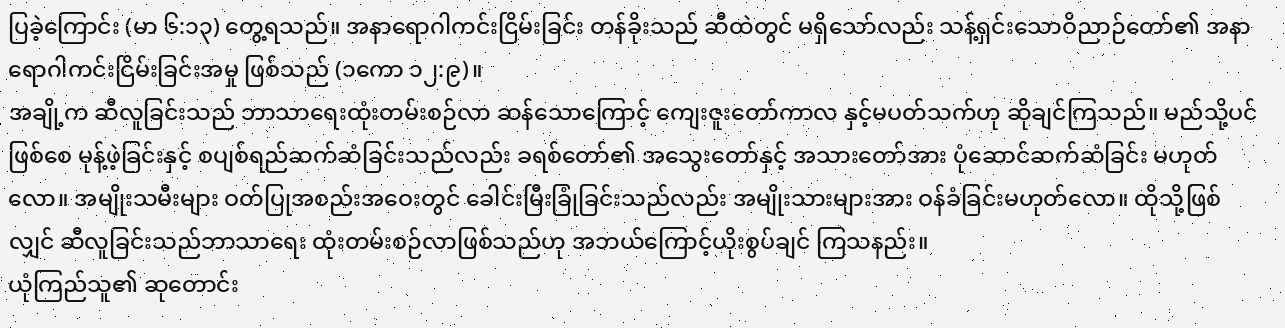ပြခဲ့ကြောင်း (မာ ၆:၁၃) တွေ့ရသည်။ အနာရောဂါကင်းငြိမ်းခြင်း တန်ခိုးသည် ဆီထဲတွင် မရှိသော်လည်း သန့်ရှင်းသောဝိညာဉ်တော်၏ အနာရောဂါကင်းငြိမ်းခြင်းအမှု ဖြစ်သည် (၁ကော ၁၂:၉)။
အချို့က ဆီလူခြင်းသည် ဘာသာရေးထုံးတမ်းစဉ်လာ ဆန်သောကြောင့် ကျေးဇူးတော်ကာလ နှင့်မပတ်သက်ဟု ဆိုချင်ကြသည်။ မည်သို့ပင်ဖြစ်စေ မုန့်ဖဲ့ခြင်းနှင့် စပျစ်ရည်ဆက်ဆံခြင်းသည်လည်း ခရစ်တော်၏ အသွေးတော်နှင့် အသားတော်အား ပုံဆောင်ဆက်ဆံခြင်း မဟုတ်လော။ အမျိုးသမီးများ ဝတ်ပြုအစည်းအဝေးတွင် ခေါင်းမြီးခြုံခြင်းသည်လည်း အမျိုးသားများအား ဝန်ခံခြင်းမဟုတ်လော။ ထိုသို့ဖြစ်လျှင် ဆီလူခြင်းသည်ဘာသာရေး ထုံးတမ်းစဉ်လာဖြစ်သည်ဟု အဘယ်ကြောင့်ယိုးစွပ်ချင် ကြသနည်း။
ယုံကြည်သူ၏ ဆုတောင်း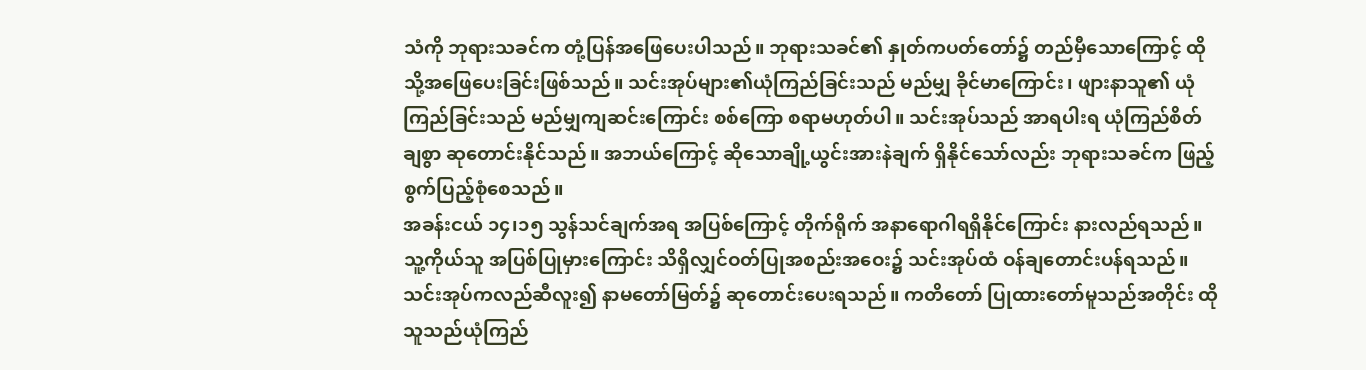သံကို ဘုရားသခင်က တုံ့ပြန်အဖြေပေးပါသည်။ ဘုရားသခင်၏ နှုတ်ကပတ်တော်၌ တည်မှီသောကြောင့် ထိုသို့အဖြေပေးခြင်းဖြစ်သည်။ သင်းအုပ်များ၏ယုံကြည်ခြင်းသည် မည်မျှ ခိုင်မာကြောင်း၊ ဖျားနာသူ၏ ယုံကြည်ခြင်းသည် မည်မျှကျဆင်းကြောင်း စစ်ကြော စရာမဟုတ်ပါ။ သင်းအုပ်သည် အာရပါးရ ယုံကြည်စိတ်ချစွာ ဆုတောင်းနိုင်သည်။ အဘယ်ကြောင့် ဆိုသောချို့ယွင်းအားနဲချက် ရှိနိုင်သော်လည်း ဘုရားသခင်က ဖြည့်စွက်ပြည့်စုံစေသည်။
အခန်းငယ် ၁၄၊၁၅ သွန်သင်ချက်အရ အပြစ်ကြောင့် တိုက်ရိုက် အနာရောဂါရရှိနိုင်ကြောင်း နားလည်ရသည်။ သူ့ကိုယ်သူ အပြစ်ပြုမှားကြောင်း သိရှိလျှင်ဝတ်ပြုအစည်းအဝေး၌ သင်းအုပ်ထံ ဝန်ချတောင်းပန်ရသည်။ သင်းအုပ်ကလည်ဆီလူး၍ နာမတော်မြတ်၌ ဆုတောင်းပေးရသည်။ ကတိတော် ပြုထားတော်မူသည်အတိုင်း ထိုသူသည်ယုံကြည်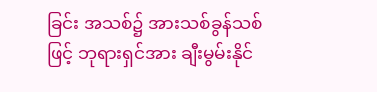ခြင်း အသစ်၌ အားသစ်ခွန်သစ်ဖြင့် ဘုရားရှင်အား ချီးမွမ်းနိုင်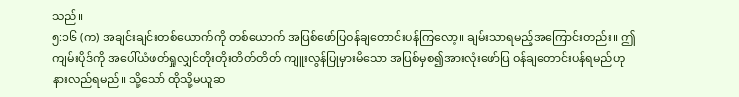သည်။
၅:၁၆ (က) အချင်းချင်းတစ်ယောက်ကို တစ်ယောက် အပြစ်ဖော်ပြဝန်ချတောင်းပန်ကြလော့။ ချမ်းသာရမည့်အကြောင်းတည်း။ ဤကျမ်းပိုဒ်ကို အပေါ်ယံဖတ်ရှုလျှင်တိုးတိုးတိတ်တိတ် ကျူးလွန်ပြုမှားမိသော အပြစ်မှစ၍အားလုံးဖော်ပြ ဝန်ချတောင်းပန်ရမည်ဟု နားလည်ရမည်။ သို့သော် ထိုသို့မယူဆ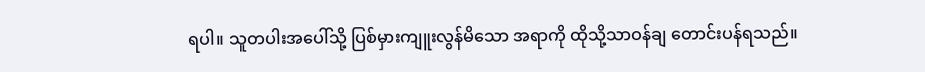ရပါ။ သူတပါးအပေါ်သို့ ပြစ်မှားကျူးလွန်မိသော အရာကို ထိုသို့သာဝန်ချ တောင်းပန်ရသည်။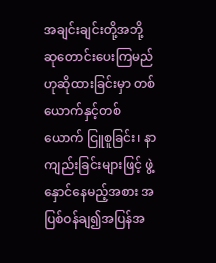အချင်းချင်းတို့အဘို့ ဆုတောင်းပေးကြမည်ဟုဆိုထားခြင်းမှာ တစ်ယောက်နှင့်တစ်ယောက် ငြူစူခြင်း၊ နာကျည်းခြင်းများဖြင့် ဖွဲ့နှောင်နေမည့်အစား အပြစ်ဝန်ချ၍အပြန်အ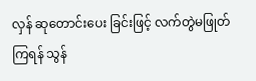လှန် ဆုတောင်းပေး ခြင်းဖြင့် လက်တွဲမဖြုတ်ကြရန် သွန်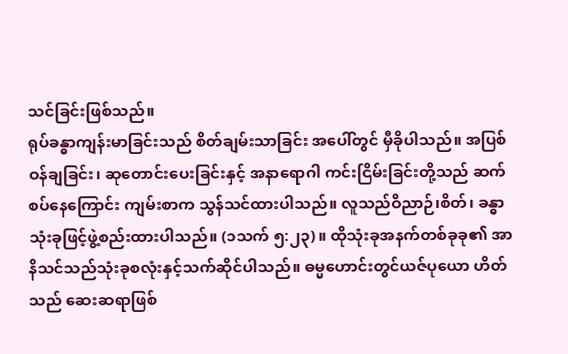သင်ခြင်းဖြစ်သည်။
ရုပ်ခန္ဓာကျန်းမာခြင်းသည် စိတ်ချမ်းသာခြင်း အပေါ်တွင် မှီခိုပါသည်။ အပြစ်ဝန်ချခြင်း၊ ဆုတောင်းပေးခြင်းနှင့် အနာရောဂါ ကင်းငြိမ်းခြင်းတို့သည် ဆက်စပ်နေကြောင်း ကျမ်းစာက သွန်သင်ထားပါသည်။ လူသည်ဝိညာဉ်၊စိတ်၊ ခန္ဓာသုံးခုဖြင့်ဖွဲ့စည်းထားပါသည်။ (၁သက် ၅:၂၃)။ ထိုသုံးခုအနက်တစ်ခုခု၏ အာနိသင်သည်သုံးခုစလုံးနှင့်သက်ဆိုင်ပါသည်။ ဓမ္မဟောင်းတွင်ယဇ်ပုယော ဟိတ်သည် ဆေးဆရာဖြစ်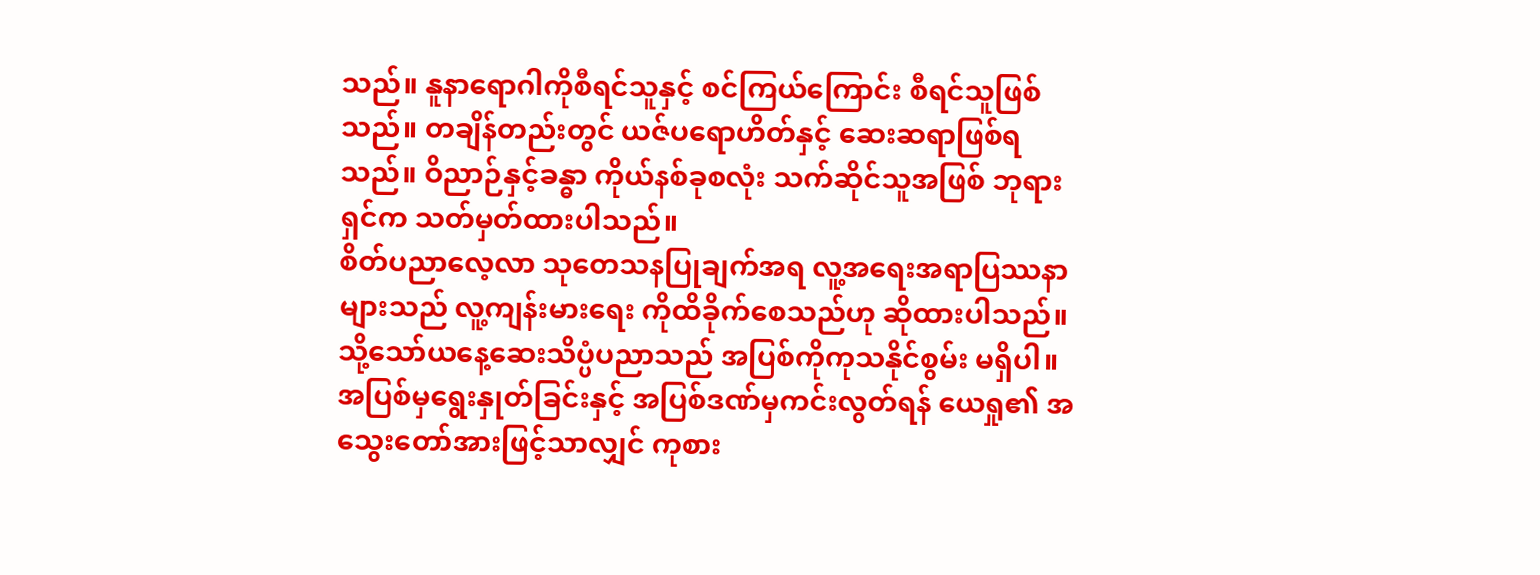သည်။ နူနာရောဂါကိုစီရင်သူနှင့် စင်ကြယ်ကြောင်း စီရင်သူဖြစ်သည်။ တချိန်တည်းတွင် ယဇ်ပရောဟိတ်နှင့် ဆေးဆရာဖြစ်ရသည်။ ဝိညာဉ်နှင့်ခန္ဓာ ကိုယ်နစ်ခုစလုံး သက်ဆိုင်သူအဖြစ် ဘုရားရှင်က သတ်မှတ်ထားပါသည်။
စိတ်ပညာလေ့လာ သုတေသနပြုချက်အရ လူ့အရေးအရာပြဿနာများသည် လူ့ကျန်းမားရေး ကိုထိခိုက်စေသည်ဟု ဆိုထားပါသည်။ သို့သော်ယနေ့ဆေးသိပ္ပံပညာသည် အပြစ်ကိုကုသနိုင်စွမ်း မရှိပါ။ အပြစ်မှရွေးနှုတ်ခြင်းနှင့် အပြစ်ဒဏ်မှကင်းလွတ်ရန် ယေရှု၏ အသွေးတော်အားဖြင့်သာလျှင် ကုစား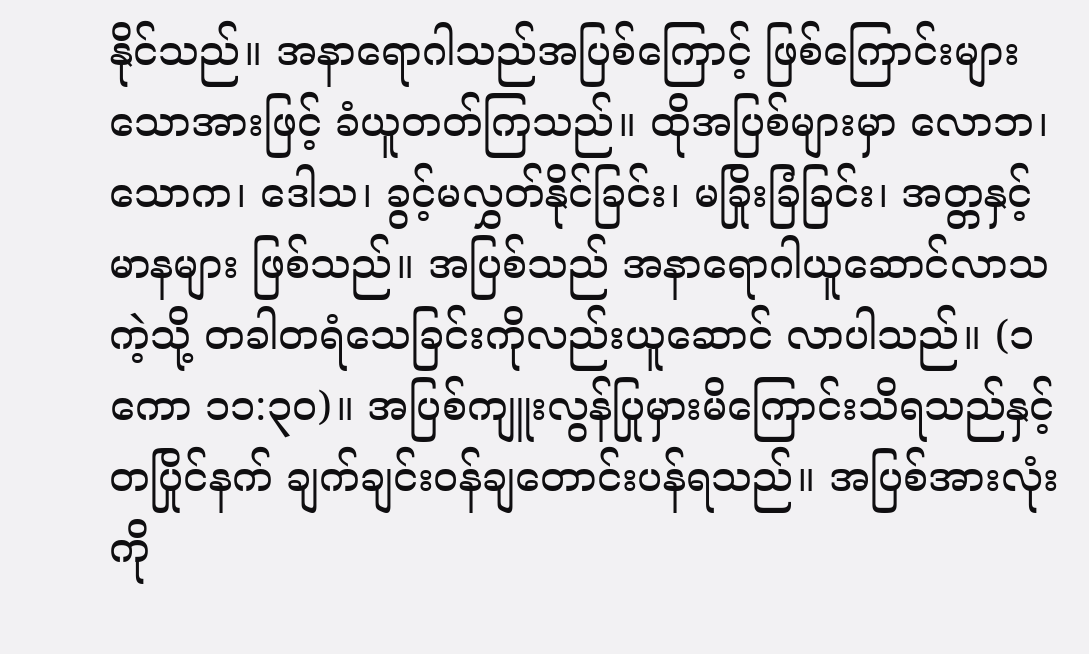နိုင်သည်။ အနာရောဂါသည်အပြစ်ကြောင့် ဖြစ်ကြောင်းများသောအားဖြင့် ခံယူတတ်ကြသည်။ ထိုအပြစ်များမှာ လောဘ၊ သောက၊ ဒေါသ၊ ခွင့်မလွှတ်နိုင်ခြင်း၊ မခြိုးခြံခြင်း၊ အတ္တနှင့်မာနများ ဖြစ်သည်။ အပြစ်သည် အနာရောဂါယူဆောင်လာသကဲ့သို့ တခါတရံသေခြင်းကိုလည်းယူဆောင် လာပါသည်။ (၁ကော ၁၁:၃၀)။ အပြစ်ကျူးလွန်ပြုမှားမိကြောင်းသိရသည်နှင့်တပြိုင်နက် ချက်ချင်းဝန်ချတောင်းပန်ရသည်။ အပြစ်အားလုံးကို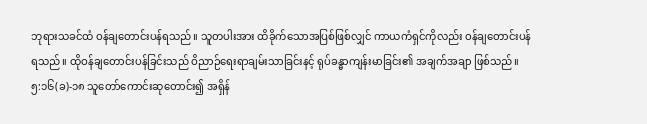ဘုရားသခင်ထံ ဝန်ချတောင်းပန်ရသည်။ သူတပါးအား ထိခိုက်သောအပြစ်ဖြစ်လျှင် ကာယကံရှင်ကိုလည်း ဝန်ချတောင်းပန်ရသည်။ ထိုဝန်ချတောင်းပန်ခြင်းသည် ဝိညာဉ်ရေးရာချမ်းသာခြင်းနင့် ရုပ်ခန္ဓာကျန်းမာခြင်း၏ အချက်အချာ ဖြစ်သည်။
၅:၁၆(ခ)-၁၈ သူတော်ကောင်းဆုတောင်း၍ အရှိန်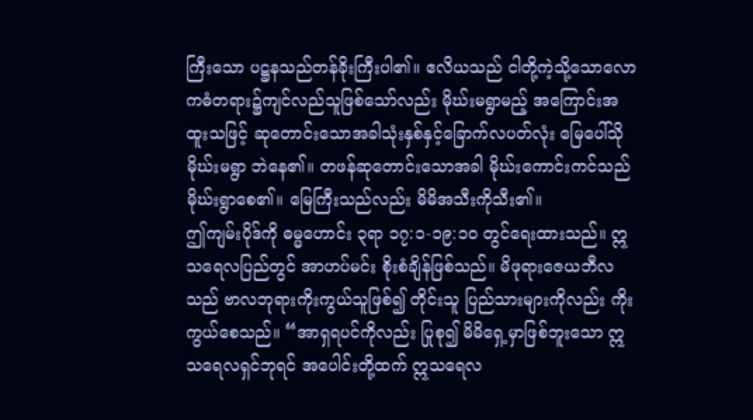ကြီးသော ပဋ္ဌနသည်တန်ခိုးကြီးပါ၏။ ဧလိယသည် ငါတို့ကဲ့သို့သောလောကဓံတရား၌ကျင်လည်သူဖြစ်သော်လည်း မိုဃ်းမရွာမည့် အကြောင်းအထူးသဖြင့် ဆုတောင်းသောအခါသုံးနှစ်နှင့်ခြောက်လပတ်လုံး မြေပေါ်သိုမိုဃ်းမရွာ ဘဲနေ၏။ တဖန်ဆုတောင်းသောအခါ မိုဃ်းကောင်းကင်သည် မိုဃ်းရွာစေ၏။ မြေကြီးသည်လည်း မိမိအသီးကိုသီး၏။
ဤကျမ်းပိုဒ်ကို ဓမ္မဟောင်း ၃ရာ ၁၇:၁-၁၉:၁၀ တွင်ရေးထားသည်။ ဣသရေလပြည်တွင် အာဟပ်မင်း စိုးစံချိန်ဖြစ်သည်။ မိဖုရားဇေယဘီလသည် ဗာလဘုရားကိုးကွယ်သူဖြစ်၍ တိုင်းသူ ပြည်သားများကိုလည်း ကိုးကွယ်စေသည်။ “အာရှရပင်ကိုလည်း ပြုစု၍ မိမိရှေ့မှာဖြစ်ဘူးသော ဣသရေလရှင်ဘုရင် အပေါင်းတို့ထက် ဣသရေလ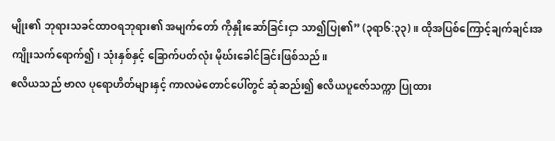မျိုး၏ ဘုရားသခင်ထာဝရဘုရား၏ အမျက်တော် ကိုနှိုးဆော်ခြင်းငှာ သာ၍ပြု၏” (၃ရာ၆:၃၃)။ ထိုအပြစ်ကြောင့်ချက်ချင်းအကျိုးသက်ရောက်၍၊ သုံးနှစ်နှင့် ခြောက်ပတ်လုံး မိုဃ်းခေါင်ခြင်းဖြစ်သည်။
ဧလိယသည် ဗာလ ပုရောဟိတ်များနှင့် ကာလမဲတောင်ပေါ်တွင် ဆုံဆည်း၍ ဧလိယပူဇော်သက္ကာ ပြုထား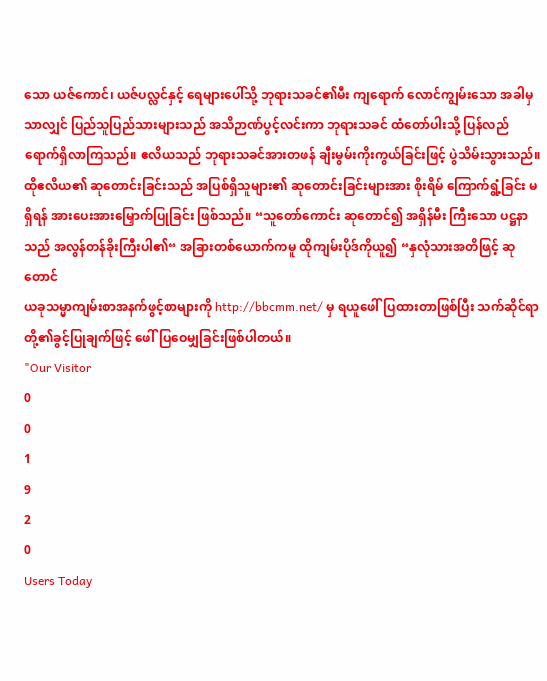သော ယဇ်ကောင်၊ ယဇ်ပလ္လင်နှင့် ရေများပေါ်သို့ ဘုရားသခင်၏မီး ကျရောက် လောင်ကျွမ်းသော အခါမှသာလျှင် ပြည်သူပြည်သားများသည် အသိဉာဏ်ပွင့်လင်းကာ ဘုရားသခင် ထံတော်ပါးသို့ ပြန်လည် ရောက်ရှိလာကြသည်။ ဧလိယသည် ဘုရားသခင်အားတဖန် ချီးမွမ်းကိုးကွယ်ခြင်းဖြင့် ပွဲသိမ်းသွားသည်။ ထိုဧလိယ၏ ဆုတောင်းခြင်းသည် အပြစ်ရှိသူများ၏ ဆုတောင်းခြင်းများအား စိုးရိမ် ကြောက်ရွံ့ခြင်း မရှိရန် အားပေးအားမြှောက်ပြုခြင်း ဖြစ်သည်။ “သူတော်ကောင်း ဆုတောင်၍ အရှိန်မီး ကြီးသော ပဋ္ဌနာသည် အလွန်တန်ခိုးကြီးပါ၏“ အခြားတစ်ယောက်ကမူ ထိုကျမ်းပိုဒ်ကိုယူ၍ “နှလုံသားအတိဖြင့် ဆုတောင်
ယခုသမ္မာကျမ်းစာအနက်ဖွင့်စာများကို http://bbcmm.net/ မှ ရယူဖေါ်ပြထားတာဖြစ်ပြီး သက်ဆိုင်ရာတို့၏ခွင့်ပြုချက်ဖြင့် ဖေါ်ပြဝေမျှခြင်းဖြစ်ပါတယ်။
"Our Visitor
0
0
1
9
2
0
Users Today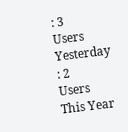: 3
Users Yesterday : 2
Users This Year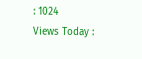: 1024
Views Today :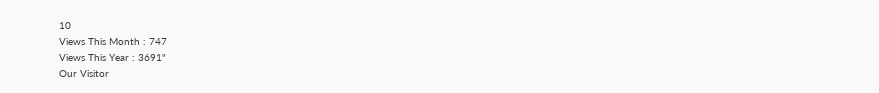10
Views This Month : 747
Views This Year : 3691"
Our Visitor